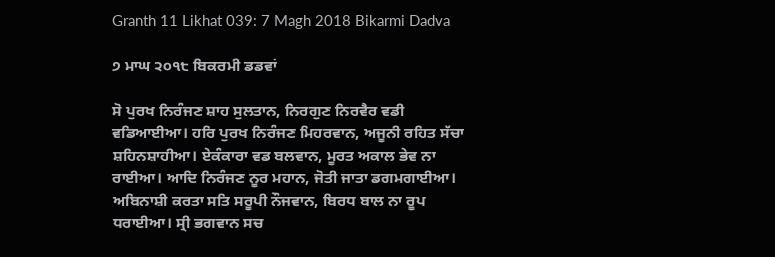Granth 11 Likhat 039: 7 Magh 2018 Bikarmi Dadva

੭ ਮਾਘ ੨੦੧੮ ਬਿਕਰਮੀ ਡਡਵਾਂ

ਸੋ ਪੁਰਖ ਨਿਰੰਜਣ ਸ਼ਾਹ ਸੁਲਤਾਨ, ਨਿਰਗੁਣ ਨਿਰਵੈਰ ਵਡੀ ਵਡਿਆਈਆ। ਹਰਿ ਪੁਰਖ ਨਿਰੰਜਣ ਮਿਹਰਵਾਨ, ਅਜੂਨੀ ਰਹਿਤ ਸੱਚਾ ਸ਼ਹਿਨਸ਼ਾਹੀਆ। ਏਕੰਕਾਰਾ ਵਡ ਬਲਵਾਨ, ਮੂਰਤ ਅਕਾਲ ਭੇਵ ਨਾ ਰਾਈਆ। ਆਦਿ ਨਿਰੰਜਣ ਨੂਰ ਮਹਾਨ, ਜੋਤੀ ਜਾਤਾ ਡਗਮਗਾਈਆ। ਅਬਿਨਾਸ਼ੀ ਕਰਤਾ ਸਤਿ ਸਰੂਪੀ ਨੌਜਵਾਨ, ਬਿਰਧ ਬਾਲ ਨਾ ਰੂਪ ਧਰਾਈਆ। ਸ੍ਰੀ ਭਗਵਾਨ ਸਚ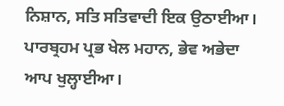ਨਿਸ਼ਾਨ, ਸਤਿ ਸਤਿਵਾਦੀ ਇਕ ਉਠਾਈਆ। ਪਾਰਬ੍ਰਹਮ ਪ੍ਰਭ ਖੇਲ ਮਹਾਨ, ਭੇਵ ਅਭੇਦਾ ਆਪ ਖੁਲ੍ਹਾਈਆ।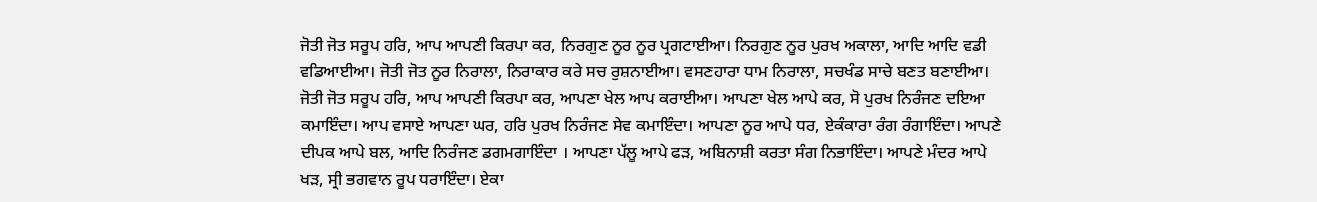ਜੋਤੀ ਜੋਤ ਸਰੂਪ ਹਰਿ, ਆਪ ਆਪਣੀ ਕਿਰਪਾ ਕਰ, ਨਿਰਗੁਣ ਨੂਰ ਨੂਰ ਪ੍ਰਗਟਾਈਆ। ਨਿਰਗੁਣ ਨੂਰ ਪੁਰਖ ਅਕਾਲਾ, ਆਦਿ ਆਦਿ ਵਡੀ ਵਡਿਆਈਆ। ਜੋਤੀ ਜੋਤ ਨੂਰ ਨਿਰਾਲਾ, ਨਿਰਾਕਾਰ ਕਰੇ ਸਚ ਰੁਸ਼ਨਾਈਆ। ਵਸਣਹਾਰਾ ਧਾਮ ਨਿਰਾਲਾ, ਸਚਖੰਡ ਸਾਚੇ ਬਣਤ ਬਣਾਈਆ। ਜੋਤੀ ਜੋਤ ਸਰੂਪ ਹਰਿ, ਆਪ ਆਪਣੀ ਕਿਰਪਾ ਕਰ, ਆਪਣਾ ਖੇਲ ਆਪ ਕਰਾਈਆ। ਆਪਣਾ ਖੇਲ ਆਪੇ ਕਰ, ਸੋ ਪੁਰਖ ਨਿਰੰਜਣ ਦਇਆ ਕਮਾਇੰਦਾ। ਆਪ ਵਸਾਏ ਆਪਣਾ ਘਰ, ਹਰਿ ਪੁਰਖ ਨਿਰੰਜਣ ਸੇਵ ਕਮਾਇੰਦਾ। ਆਪਣਾ ਨੂਰ ਆਪੇ ਧਰ, ਏਕੰਕਾਰਾ ਰੰਗ ਰੰਗਾਇੰਦਾ। ਆਪਣੇ ਦੀਪਕ ਆਪੇ ਬਲ, ਆਦਿ ਨਿਰੰਜਣ ਡਗਮਗਾਇੰਦਾ । ਆਪਣਾ ਪੱਲੂ ਆਪੇ ਫੜ, ਅਬਿਨਾਸ਼ੀ ਕਰਤਾ ਸੰਗ ਨਿਭਾਇੰਦਾ। ਆਪਣੇ ਮੰਦਰ ਆਪੇ ਖੜ, ਸ੍ਰੀ ਭਗਵਾਨ ਰੂਪ ਧਰਾਇੰਦਾ। ਏਕਾ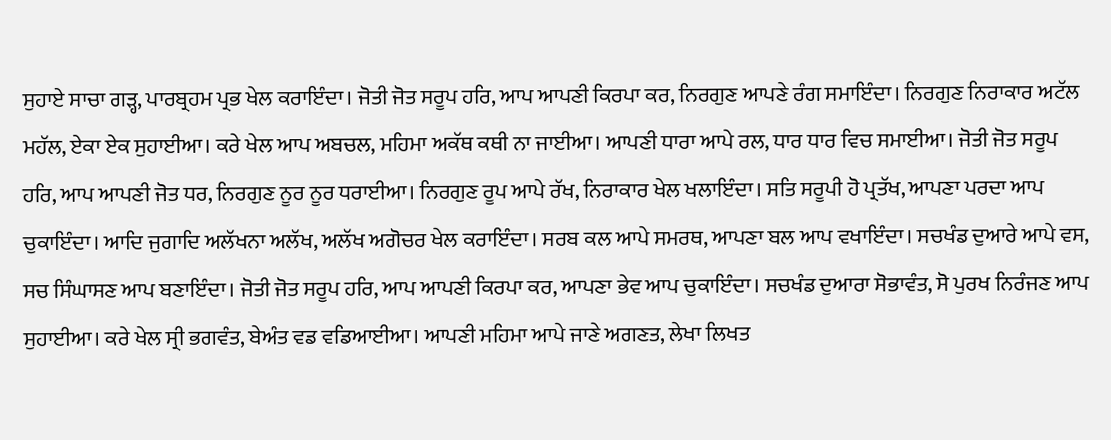ਸੁਹਾਏ ਸਾਚਾ ਗੜ੍ਹ, ਪਾਰਬ੍ਰਹਮ ਪ੍ਰਭ ਖੇਲ ਕਰਾਇੰਦਾ। ਜੋਤੀ ਜੋਤ ਸਰੂਪ ਹਰਿ, ਆਪ ਆਪਣੀ ਕਿਰਪਾ ਕਰ, ਨਿਰਗੁਣ ਆਪਣੇ ਰੰਗ ਸਮਾਇੰਦਾ। ਨਿਰਗੁਣ ਨਿਰਾਕਾਰ ਅਟੱਲ ਮਹੱਲ, ਏਕਾ ਏਕ ਸੁਹਾਈਆ। ਕਰੇ ਖੇਲ ਆਪ ਅਬਚਲ, ਮਹਿਮਾ ਅਕੱਥ ਕਥੀ ਨਾ ਜਾਈਆ। ਆਪਣੀ ਧਾਰਾ ਆਪੇ ਰਲ, ਧਾਰ ਧਾਰ ਵਿਚ ਸਮਾਈਆ। ਜੋਤੀ ਜੋਤ ਸਰੂਪ ਹਰਿ, ਆਪ ਆਪਣੀ ਜੋਤ ਧਰ, ਨਿਰਗੁਣ ਨੂਰ ਨੂਰ ਧਰਾਈਆ। ਨਿਰਗੁਣ ਰੂਪ ਆਪੇ ਰੱਖ, ਨਿਰਾਕਾਰ ਖੇਲ ਖਲਾਇੰਦਾ। ਸਤਿ ਸਰੂਪੀ ਹੋ ਪ੍ਰਤੱਖ, ਆਪਣਾ ਪਰਦਾ ਆਪ ਚੁਕਾਇੰਦਾ। ਆਦਿ ਜੁਗਾਦਿ ਅਲੱਖਨਾ ਅਲੱਖ, ਅਲੱਖ ਅਗੋਚਰ ਖੇਲ ਕਰਾਇੰਦਾ। ਸਰਬ ਕਲ ਆਪੇ ਸਮਰਥ, ਆਪਣਾ ਬਲ ਆਪ ਵਖਾਇੰਦਾ। ਸਚਖੰਡ ਦੁਆਰੇ ਆਪੇ ਵਸ, ਸਚ ਸਿੰਘਾਸਣ ਆਪ ਬਣਾਇੰਦਾ। ਜੋਤੀ ਜੋਤ ਸਰੂਪ ਹਰਿ, ਆਪ ਆਪਣੀ ਕਿਰਪਾ ਕਰ, ਆਪਣਾ ਭੇਵ ਆਪ ਚੁਕਾਇੰਦਾ। ਸਚਖੰਡ ਦੁਆਰਾ ਸੋਭਾਵੰਤ, ਸੋ ਪੁਰਖ ਨਿਰੰਜਣ ਆਪ ਸੁਹਾਈਆ। ਕਰੇ ਖੇਲ ਸ੍ਰੀ ਭਗਵੰਤ, ਬੇਅੰਤ ਵਡ ਵਡਿਆਈਆ। ਆਪਣੀ ਮਹਿਮਾ ਆਪੇ ਜਾਣੇ ਅਗਣਤ, ਲੇਖਾ ਲਿਖਤ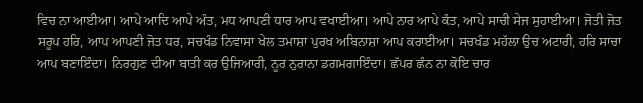ਵਿਚ ਨਾ ਆਈਆ। ਆਪੇ ਆਦਿ ਆਪੇ ਅੰਤ, ਮਧ ਆਪਣੀ ਧਾਰ ਆਪ ਵਖਾਈਆ। ਆਪੇ ਨਾਰ ਆਪੇ ਕੰਤ, ਆਪੇ ਸਾਚੀ ਸੇਜ ਸੁਹਾਈਆ। ਜੋਤੀ ਜੋਤ ਸਰੂਪ ਹਰਿ, ਆਪ ਆਪਣੀ ਜੋਤ ਧਰ, ਸਚਖੰਡ ਨਿਵਾਸਾ ਖੇਲ ਤਮਾਸ਼ਾ ਪੁਰਖ ਅਬਿਨਾਸ਼ਾ ਆਪ ਕਰਾਈਆ। ਸਚਖੰਡ ਮਹੱਲਾ ਉਚ ਅਟਾਰੀ, ਹਰਿ ਸਾਚਾ ਆਪ ਬਣਾਇੰਦਾ। ਨਿਰਗੁਣ ਦੀਆ ਬਾਤੀ ਕਰ ਉਜਿਆਰੀ, ਨੂਰ ਨੁਰਾਨਾ ਡਗਮਗਾਇੰਦਾ। ਛੱਪਰ ਛੰਨ ਨਾ ਕੋਇ ਚਾਰ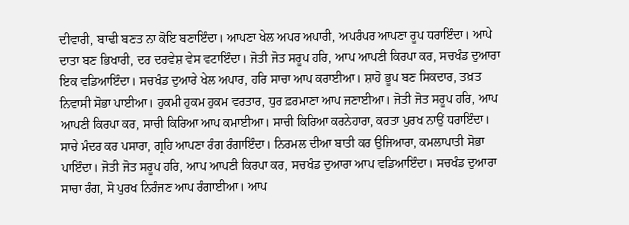ਦੀਵਾਰੀ, ਬਾਢੀ ਬਣਤ ਨਾ ਕੋਇ ਬਣਾਇੰਦਾ। ਆਪਣਾ ਖੇਲ ਅਪਰ ਅਪਾਰੀ, ਅਪਰੰਪਰ ਆਪਣਾ ਰੂਪ ਧਰਾਇੰਦਾ। ਆਪੇ ਦਾਤਾ ਬਣ ਭਿਖਾਰੀ, ਦਰ ਦਰਵੇਸ਼ ਵੇਸ ਵਟਾਇੰਦਾ। ਜੋਤੀ ਜੋਤ ਸਰੂਪ ਹਰਿ, ਆਪ ਆਪਣੀ ਕਿਰਪਾ ਕਰ, ਸਚਖੰਡ ਦੁਆਰਾ ਇਕ ਵਡਿਆਇੰਦਾ। ਸਚਖੰਡ ਦੁਆਰੇ ਖੇਲ ਅਪਾਰ, ਹਰਿ ਸਾਚਾ ਆਪ ਕਰਾਈਆ। ਸ਼ਾਹੋ ਭੂਪ ਬਣ ਸਿਕਦਾਰ, ਤਖ਼ਤ ਨਿਵਾਸੀ ਸੋਭਾ ਪਾਈਆ। ਹੁਕਮੀ ਹੁਕਮ ਹੁਕਮ ਵਰਤਾਰ, ਧੁਰ ਫ਼ਰਮਾਣਾ ਆਪ ਜਣਾਈਆ। ਜੋਤੀ ਜੋਤ ਸਰੂਪ ਹਰਿ, ਆਪ ਆਪਣੀ ਕਿਰਪਾ ਕਰ, ਸਾਚੀ ਕਿਰਿਆ ਆਪ ਕਮਾਈਆ। ਸਾਚੀ ਕਿਰਿਆ ਕਰਨੇਹਾਰਾ, ਕਰਤਾ ਪੁਰਖ ਨਾਉਂ ਧਰਾਇੰਦਾ। ਸਾਚੇ ਮੰਦਰ ਕਰ ਪਸਾਰਾ, ਗ੍ਰਹਿ ਆਪਣਾ ਰੰਗ ਰੰਗਾਇੰਦਾ। ਨਿਰਮਲ ਦੀਆ ਬਾਤੀ ਕਰ ਉਜਿਆਰਾ, ਕਮਲਾਪਾਤੀ ਸੋਭਾ ਪਾਇੰਦਾ। ਜੋਤੀ ਜੋਤ ਸਰੂਪ ਹਰਿ, ਆਪ ਆਪਣੀ ਕਿਰਪਾ ਕਰ, ਸਚਖੰਡ ਦੁਆਰਾ ਆਪ ਵਡਿਆਇੰਦਾ। ਸਚਖੰਡ ਦੁਆਰਾ ਸਾਚਾ ਰੰਗ, ਸੋ ਪੁਰਖ ਨਿਰੰਜਣ ਆਪ ਰੰਗਾਈਆ। ਆਪ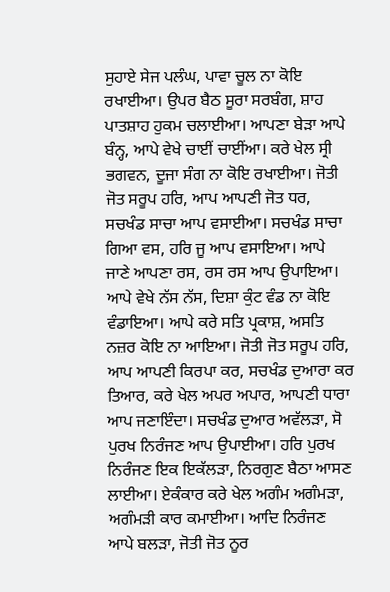ਸੁਹਾਏ ਸੇਜ ਪਲੰਘ, ਪਾਵਾ ਚੂਲ ਨਾ ਕੋਇ ਰਖਾਈਆ। ਉਪਰ ਬੈਠ ਸੂਰਾ ਸਰਬੰਗ, ਸ਼ਾਹ ਪਾਤਸ਼ਾਹ ਹੁਕਮ ਚਲਾਈਆ। ਆਪਣਾ ਬੇੜਾ ਆਪੇ ਬੰਨ੍ਹ, ਆਪੇ ਵੇਖੇ ਚਾਈਂ ਚਾਈਂਆ। ਕਰੇ ਖੇਲ ਸ੍ਰੀ ਭਗਵਨ, ਦੂਜਾ ਸੰਗ ਨਾ ਕੋਇ ਰਖਾਈਆ। ਜੋਤੀ ਜੋਤ ਸਰੂਪ ਹਰਿ, ਆਪ ਆਪਣੀ ਜੋਤ ਧਰ, ਸਚਖੰਡ ਸਾਚਾ ਆਪ ਵਸਾਈਆ। ਸਚਖੰਡ ਸਾਚਾ ਗਿਆ ਵਸ, ਹਰਿ ਜੂ ਆਪ ਵਸਾਇਆ। ਆਪੇ ਜਾਣੇ ਆਪਣਾ ਰਸ, ਰਸ ਰਸ ਆਪ ਉਪਾਇਆ। ਆਪੇ ਵੇਖੇ ਨੱਸ ਨੱਸ, ਦਿਸ਼ਾ ਕੁੰਟ ਵੰਡ ਨਾ ਕੋਇ ਵੰਡਾਇਆ। ਆਪੇ ਕਰੇ ਸਤਿ ਪ੍ਰਕਾਸ਼, ਅਸਤਿ ਨਜ਼ਰ ਕੋਇ ਨਾ ਆਇਆ। ਜੋਤੀ ਜੋਤ ਸਰੂਪ ਹਰਿ, ਆਪ ਆਪਣੀ ਕਿਰਪਾ ਕਰ, ਸਚਖੰਡ ਦੁਆਰਾ ਕਰ ਤਿਆਰ, ਕਰੇ ਖੇਲ ਅਪਰ ਅਪਾਰ, ਆਪਣੀ ਧਾਰਾ ਆਪ ਜਣਾਇੰਦਾ। ਸਚਖੰਡ ਦੁਆਰ ਅਵੱਲੜਾ, ਸੋ ਪੁਰਖ ਨਿਰੰਜਣ ਆਪ ਉਪਾਈਆ। ਹਰਿ ਪੁਰਖ ਨਿਰੰਜਣ ਇਕ ਇਕੱਲੜਾ, ਨਿਰਗੁਣ ਬੈਠਾ ਆਸਣ ਲਾਈਆ। ਏਕੰਕਾਰ ਕਰੇ ਖੇਲ ਅਗੰਮ ਅਗੰਮੜਾ, ਅਗੰਮੜੀ ਕਾਰ ਕਮਾਈਆ। ਆਦਿ ਨਿਰੰਜਣ ਆਪੇ ਬਲੜਾ, ਜੋਤੀ ਜੋਤ ਨੂਰ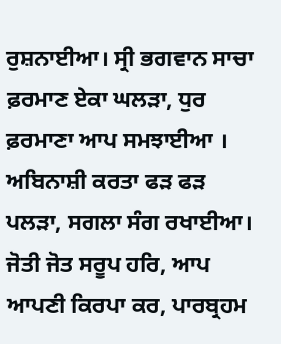ਰੁਸ਼ਨਾਈਆ। ਸ੍ਰੀ ਭਗਵਾਨ ਸਾਚਾ ਫ਼ਰਮਾਣ ਏਕਾ ਘਲੜਾ, ਧੁਰ ਫ਼ਰਮਾਣਾ ਆਪ ਸਮਝਾਈਆ । ਅਬਿਨਾਸ਼ੀ ਕਰਤਾ ਫੜ ਫੜ ਪਲੜਾ, ਸਗਲਾ ਸੰਗ ਰਖਾਈਆ। ਜੋਤੀ ਜੋਤ ਸਰੂਪ ਹਰਿ, ਆਪ ਆਪਣੀ ਕਿਰਪਾ ਕਰ, ਪਾਰਬ੍ਰਹਮ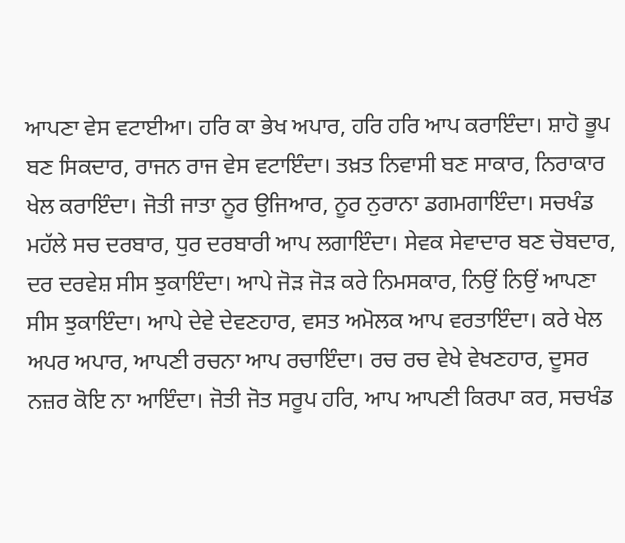ਆਪਣਾ ਵੇਸ ਵਟਾਈਆ। ਹਰਿ ਕਾ ਭੇਖ ਅਪਾਰ, ਹਰਿ ਹਰਿ ਆਪ ਕਰਾਇੰਦਾ। ਸ਼ਾਹੋ ਭੂਪ ਬਣ ਸਿਕਦਾਰ, ਰਾਜਨ ਰਾਜ ਵੇਸ ਵਟਾਇੰਦਾ। ਤਖ਼ਤ ਨਿਵਾਸੀ ਬਣ ਸਾਕਾਰ, ਨਿਰਾਕਾਰ ਖੇਲ ਕਰਾਇੰਦਾ। ਜੋਤੀ ਜਾਤਾ ਨੂਰ ਉਜਿਆਰ, ਨੂਰ ਨੁਰਾਨਾ ਡਗਮਗਾਇੰਦਾ। ਸਚਖੰਡ ਮਹੱਲੇ ਸਚ ਦਰਬਾਰ, ਧੁਰ ਦਰਬਾਰੀ ਆਪ ਲਗਾਇੰਦਾ। ਸੇਵਕ ਸੇਵਾਦਾਰ ਬਣ ਚੋਬਦਾਰ, ਦਰ ਦਰਵੇਸ਼ ਸੀਸ ਝੁਕਾਇੰਦਾ। ਆਪੇ ਜੋੜ ਜੋੜ ਕਰੇ ਨਿਮਸਕਾਰ, ਨਿਉਂ ਨਿਉਂ ਆਪਣਾ ਸੀਸ ਝੁਕਾਇੰਦਾ। ਆਪੇ ਦੇਵੇ ਦੇਵਣਹਾਰ, ਵਸਤ ਅਮੋਲਕ ਆਪ ਵਰਤਾਇੰਦਾ। ਕਰੇ ਖੇਲ ਅਪਰ ਅਪਾਰ, ਆਪਣੀ ਰਚਨਾ ਆਪ ਰਚਾਇੰਦਾ। ਰਚ ਰਚ ਵੇਖੇ ਵੇਖਣਹਾਰ, ਦੂਸਰ ਨਜ਼ਰ ਕੋਇ ਨਾ ਆਇੰਦਾ। ਜੋਤੀ ਜੋਤ ਸਰੂਪ ਹਰਿ, ਆਪ ਆਪਣੀ ਕਿਰਪਾ ਕਰ, ਸਚਖੰਡ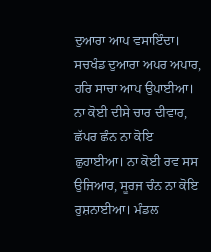ਦੁਆਰਾ ਆਪ ਵਸਾਇੰਦਾ। ਸਚਖੰਡ ਦੁਆਰਾ ਅਪਰ ਅਪਾਰ, ਹਰਿ ਸਾਚਾ ਆਪ ਉਪਾਈਆ। ਨਾ ਕੋਈ ਦੀਸੇ ਚਾਰ ਦੀਵਾਰ, ਛੱਪਰ ਛੰਨ ਨਾ ਕੋਇ ਛੁਹਾਈਆ। ਨਾ ਕੋਈ ਰਵ ਸਸ ਉਜਿਆਰ, ਸੂਰਜ ਚੰਨ ਨਾ ਕੋਇ ਰੁਸ਼ਨਾਈਆ। ਮੰਡਲ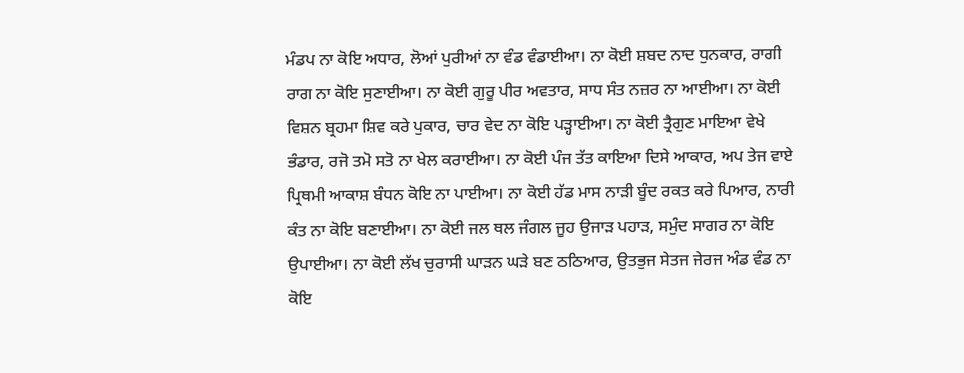ਮੰਡਪ ਨਾ ਕੋਇ ਅਧਾਰ, ਲੋਆਂ ਪੁਰੀਆਂ ਨਾ ਵੰਡ ਵੰਡਾਈਆ। ਨਾ ਕੋਈ ਸ਼ਬਦ ਨਾਦ ਧੁਨਕਾਰ, ਰਾਗੀ ਰਾਗ ਨਾ ਕੋਇ ਸੁਣਾਈਆ। ਨਾ ਕੋਈ ਗੁਰੂ ਪੀਰ ਅਵਤਾਰ, ਸਾਧ ਸੰਤ ਨਜ਼ਰ ਨਾ ਆਈਆ। ਨਾ ਕੋਈ ਵਿਸ਼ਨ ਬ੍ਰਹਮਾ ਸ਼ਿਵ ਕਰੇ ਪੁਕਾਰ, ਚਾਰ ਵੇਦ ਨਾ ਕੋਇ ਪੜ੍ਹਾਈਆ। ਨਾ ਕੋਈ ਤ੍ਰੈਗੁਣ ਮਾਇਆ ਵੇਖੇ ਭੰਡਾਰ, ਰਜੋ ਤਮੋ ਸਤੋ ਨਾ ਖੇਲ ਕਰਾਈਆ। ਨਾ ਕੋਈ ਪੰਜ ਤੱਤ ਕਾਇਆ ਦਿਸੇ ਆਕਾਰ, ਅਪ ਤੇਜ ਵਾਏ ਪ੍ਰਿਥਮੀ ਆਕਾਸ਼ ਬੰਧਨ ਕੋਇ ਨਾ ਪਾਈਆ। ਨਾ ਕੋਈ ਹੱਡ ਮਾਸ ਨਾੜੀ ਬੂੰਦ ਰਕਤ ਕਰੇ ਪਿਆਰ, ਨਾਰੀ ਕੰਤ ਨਾ ਕੋਇ ਬਣਾਈਆ। ਨਾ ਕੋਈ ਜਲ ਥਲ ਜੰਗਲ ਜੂਹ ਉਜਾੜ ਪਹਾੜ, ਸਮੁੰਦ ਸਾਗਰ ਨਾ ਕੋਇ ਉਪਾਈਆ। ਨਾ ਕੋਈ ਲੱਖ ਚੁਰਾਸੀ ਘਾੜਨ ਘੜੇ ਬਣ ਠਠਿਆਰ, ਉਤਭੁਜ ਸੇਤਜ ਜੇਰਜ ਅੰਡ ਵੰਡ ਨਾ ਕੋਇ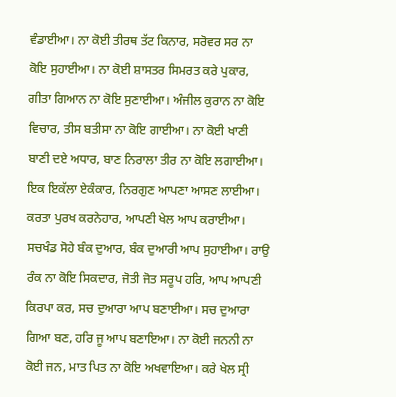ਵੰਡਾਈਆ। ਨਾ ਕੋਈ ਤੀਰਥ ਤੱਟ ਕਿਨਾਰ, ਸਰੋਵਰ ਸਰ ਨਾ ਕੋਇ ਸੁਹਾਈਆ। ਨਾ ਕੋਈ ਸ਼ਾਸਤਰ ਸਿਮਰਤ ਕਰੇ ਪੁਕਾਰ, ਗੀਤਾ ਗਿਆਨ ਨਾ ਕੋਇ ਸੁਣਾਈਆ। ਅੰਜੀਲ ਕੁਰਾਨ ਨਾ ਕੋਇ ਵਿਚਾਰ, ਤੀਸ ਬਤੀਸਾ ਨਾ ਕੋਇ ਗਾਈਆ। ਨਾ ਕੋਈ ਖਾਣੀ ਬਾਣੀ ਦਏ ਅਧਾਰ, ਬਾਣ ਨਿਰਾਲਾ ਤੀਰ ਨਾ ਕੋਇ ਲਗਾਈਆ। ਇਕ ਇਕੱਲਾ ਏਕੰਕਾਰ, ਨਿਰਗੁਣ ਆਪਣਾ ਆਸਣ ਲਾਈਆ। ਕਰਤਾ ਪੁਰਖ ਕਰਨੇਹਾਰ, ਆਪਣੀ ਖੇਲ ਆਪ ਕਰਾਈਆ। ਸਚਖੰਡ ਸੋਹੇ ਬੰਕ ਦੁਆਰ, ਬੰਕ ਦੁਆਰੀ ਆਪ ਸੁਹਾਈਆ। ਰਾਉ ਰੰਕ ਨਾ ਕੋਇ ਸਿਕਦਾਰ, ਜੋਤੀ ਜੋਤ ਸਰੂਪ ਹਰਿ, ਆਪ ਆਪਣੀ ਕਿਰਪਾ ਕਰ, ਸਚ ਦੁਆਰਾ ਆਪ ਬਣਾਈਆ। ਸਚ ਦੁਆਰਾ ਗਿਆ ਬਣ, ਹਰਿ ਜੂ ਆਪ ਬਣਾਇਆ। ਨਾ ਕੋਈ ਜਨਨੀ ਨਾ ਕੋਈ ਜਨ, ਮਾਤ ਪਿਤ ਨਾ ਕੋਇ ਅਖਵਾਇਆ। ਕਰੇ ਖੇਲ ਸ੍ਰੀ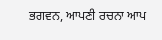ਭਗਵਨ, ਆਪਣੀ ਰਚਨਾ ਆਪ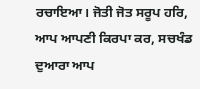ਰਚਾਇਆ। ਜੋਤੀ ਜੋਤ ਸਰੂਪ ਹਰਿ, ਆਪ ਆਪਣੀ ਕਿਰਪਾ ਕਰ, ਸਚਖੰਡ ਦੁਆਰਾ ਆਪ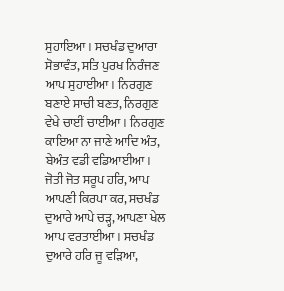ਸੁਹਾਇਆ। ਸਚਖੰਡ ਦੁਆਰਾ ਸੋਭਾਵੰਤ, ਸਤਿ ਪੁਰਖ ਨਿਰੰਜਣ ਆਪ ਸੁਹਾਈਆ। ਨਿਰਗੁਣ ਬਣਾਏ ਸਾਚੀ ਬਣਤ, ਨਿਰਗੁਣ ਵੇਖੇ ਚਾਈਂ ਚਾਈਂਆ। ਨਿਰਗੁਣ ਕਾਇਆ ਨਾ ਜਾਣੇ ਆਦਿ ਅੰਤ, ਬੇਅੰਤ ਵਡੀ ਵਡਿਆਈਆ। ਜੋਤੀ ਜੋਤ ਸਰੂਪ ਹਰਿ, ਆਪ ਆਪਣੀ ਕਿਰਪਾ ਕਰ, ਸਚਖੰਡ ਦੁਆਰੇ ਆਪੇ ਚੜ੍ਹ, ਆਪਣਾ ਖੇਲ ਆਪ ਵਰਤਾਈਆ। ਸਚਖੰਡ ਦੁਆਰੇ ਹਰਿ ਜੂ ਵੜਿਆ,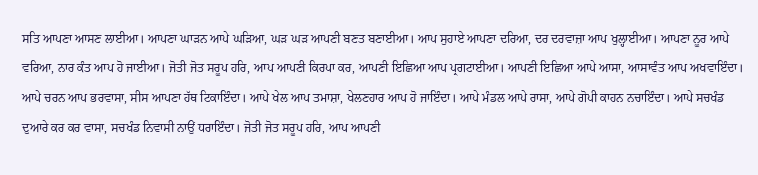ਸਤਿ ਆਪਣਾ ਆਸਣ ਲਾਈਆ। ਆਪਣਾ ਘਾੜਨ ਆਪੇ ਘੜਿਆ, ਘੜ ਘੜ ਆਪਣੀ ਬਣਤ ਬਣਾਈਆ। ਆਪ ਸੁਹਾਏ ਆਪਣਾ ਦਰਿਆ, ਦਰ ਦਰਵਾਜ਼ਾ ਆਪ ਖੁਲ੍ਹਾਈਆ। ਆਪਣਾ ਨੂਰ ਆਪੇ ਵਰਿਆ, ਨਾਰ ਕੰਤ ਆਪ ਹੋ ਜਾਈਆ। ਜੋਤੀ ਜੋਤ ਸਰੂਪ ਹਰਿ, ਆਪ ਆਪਣੀ ਕਿਰਪਾ ਕਰ, ਆਪਣੀ ਇਛਿਆ ਆਪ ਪ੍ਰਗਟਾਈਆ। ਆਪਣੀ ਇਛਿਆ ਆਪੇ ਆਸਾ, ਆਸਾਵੰਤ ਆਪ ਅਖਵਾਇੰਦਾ। ਆਪੇ ਚਰਨ ਆਪ ਭਰਵਾਸਾ, ਸੀਸ ਆਪਣਾ ਹੱਥ ਟਿਕਾਇੰਦਾ। ਆਪੇ ਖੇਲ ਆਪ ਤਮਾਸ਼ਾ, ਖੇਲਣਹਾਰ ਆਪ ਹੋ ਜਾਇੰਦਾ। ਆਪੇ ਮੰਡਲ ਆਪੇ ਰਾਸਾ, ਆਪੇ ਗੋਪੀ ਕਾਹਨ ਨਚਾਇੰਦਾ। ਆਪੇ ਸਚਖੰਡ ਦੁਆਰੇ ਕਰ ਕਰ ਵਾਸਾ, ਸਚਖੰਡ ਨਿਵਾਸੀ ਨਾਉਂ ਧਰਾਇੰਦਾ। ਜੋਤੀ ਜੋਤ ਸਰੂਪ ਹਰਿ, ਆਪ ਆਪਣੀ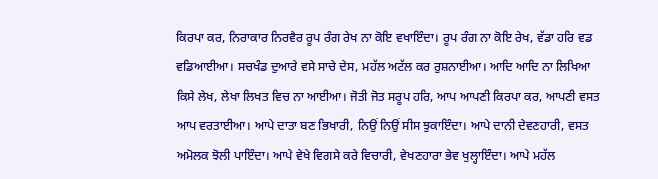ਕਿਰਪਾ ਕਰ, ਨਿਰਾਕਾਰ ਨਿਰਵੈਰ ਰੂਪ ਰੰਗ ਰੇਖ ਨਾ ਕੋਇ ਵਖਾਇੰਦਾ। ਰੂਪ ਰੰਗ ਨਾ ਕੋਇ ਰੇਖ, ਵੱਡਾ ਹਰਿ ਵਡ ਵਡਿਆਈਆ। ਸਚਖੰਡ ਦੁਆਰੇ ਵਸੇ ਸਾਚੇ ਦੇਸ, ਮਹੱਲ ਅਟੱਲ ਕਰ ਰੁਸ਼ਨਾਈਆ। ਆਦਿ ਆਦਿ ਨਾ ਲਿਖਿਆ ਕਿਸੇ ਲੇਖ, ਲੇਖਾ ਲਿਖਤ ਵਿਚ ਨਾ ਆਈਆ। ਜੋਤੀ ਜੋਤ ਸਰੂਪ ਹਰਿ, ਆਪ ਆਪਣੀ ਕਿਰਪਾ ਕਰ, ਆਪਣੀ ਵਸਤ ਆਪ ਵਰਤਾਈਆ। ਆਪੇ ਦਾਤਾ ਬਣ ਭਿਖਾਰੀ, ਨਿਉਂ ਨਿਉਂ ਸੀਸ ਝੁਕਾਇੰਦਾ। ਆਪੇ ਦਾਨੀ ਦੇਵਣਹਾਰੀ, ਵਸਤ ਅਮੋਲਕ ਝੋਲੀ ਪਾਇੰਦਾ। ਆਪੇ ਵੇਖੇ ਵਿਗਸੇ ਕਰੇ ਵਿਚਾਰੀ, ਵੇਖਣਹਾਰਾ ਭੇਵ ਖੁਲ੍ਹਾਇੰਦਾ। ਆਪੇ ਮਹੱਲ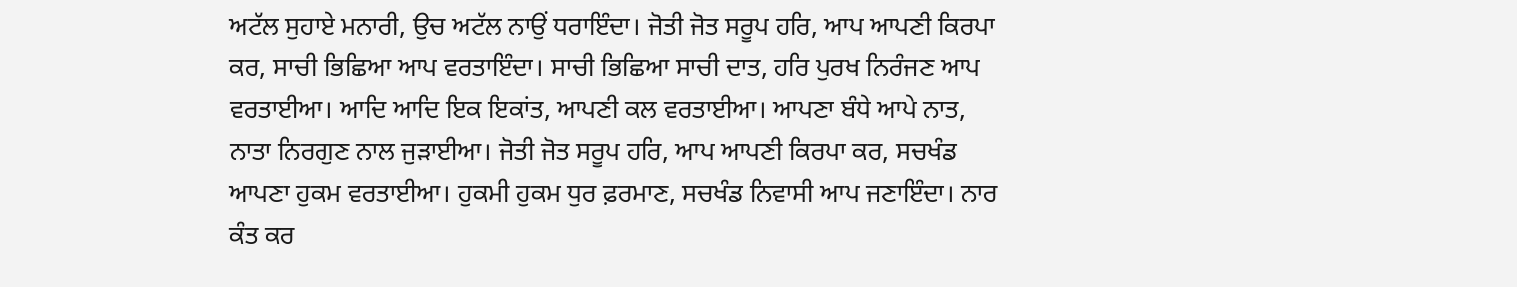ਅਟੱਲ ਸੁਹਾਏ ਮਨਾਰੀ, ਉਚ ਅਟੱਲ ਨਾਉਂ ਧਰਾਇੰਦਾ। ਜੋਤੀ ਜੋਤ ਸਰੂਪ ਹਰਿ, ਆਪ ਆਪਣੀ ਕਿਰਪਾ ਕਰ, ਸਾਚੀ ਭਿਛਿਆ ਆਪ ਵਰਤਾਇੰਦਾ। ਸਾਚੀ ਭਿਛਿਆ ਸਾਚੀ ਦਾਤ, ਹਰਿ ਪੁਰਖ ਨਿਰੰਜਣ ਆਪ ਵਰਤਾਈਆ। ਆਦਿ ਆਦਿ ਇਕ ਇਕਾਂਤ, ਆਪਣੀ ਕਲ ਵਰਤਾਈਆ। ਆਪਣਾ ਬੰਧੇ ਆਪੇ ਨਾਤ, ਨਾਤਾ ਨਿਰਗੁਣ ਨਾਲ ਜੁੜਾਈਆ। ਜੋਤੀ ਜੋਤ ਸਰੂਪ ਹਰਿ, ਆਪ ਆਪਣੀ ਕਿਰਪਾ ਕਰ, ਸਚਖੰਡ ਆਪਣਾ ਹੁਕਮ ਵਰਤਾਈਆ। ਹੁਕਮੀ ਹੁਕਮ ਧੁਰ ਫ਼ਰਮਾਣ, ਸਚਖੰਡ ਨਿਵਾਸੀ ਆਪ ਜਣਾਇੰਦਾ। ਨਾਰ ਕੰਤ ਕਰ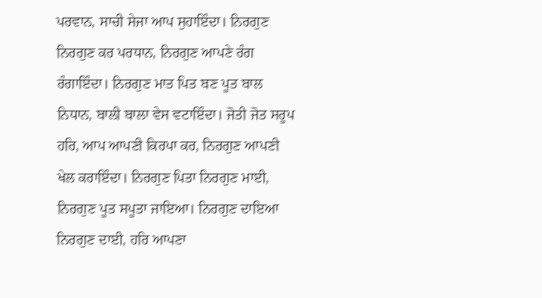ਪਰਵਾਨ, ਸਾਚੀ ਸੇਜਾ ਆਪ ਸੁਹਾਇੰਦਾ। ਨਿਰਗੁਣ ਨਿਰਗੁਣ ਕਰ ਪਰਧਾਨ, ਨਿਰਗੁਣ ਆਪਣੇ ਰੰਗ ਰੰਗਾਇੰਦਾ। ਨਿਰਗੁਣ ਮਾਤ ਪਿਤ ਬਣ ਪੂਤ ਬਾਲ ਨਿਧਾਨ, ਬਾਲੀ ਬਾਲਾ ਵੇਸ ਵਟਾਇੰਦਾ। ਜੋਤੀ ਜੋਤ ਸਰੂਪ ਹਰਿ, ਆਪ ਆਪਣੀ ਕਿਰਪਾ ਕਰ, ਨਿਰਗੁਣ ਆਪਣੀ ਖੇਲ ਕਰਾਇੰਦਾ। ਨਿਰਗੁਣ ਪਿਤਾ ਨਿਰਗੁਣ ਮਾਈ, ਨਿਰਗੁਣ ਪੂਤ ਸਪੂਤਾ ਜਾਇਆ। ਨਿਰਗੁਣ ਦਾਇਆ ਨਿਰਗੁਣ ਦਾਈ, ਹਰਿ ਆਪਣਾ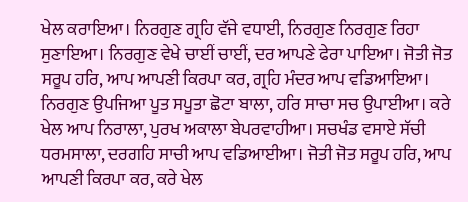ਖੇਲ ਕਰਾਇਆ। ਨਿਰਗੁਣ ਗ੍ਰਹਿ ਵੱਜੇ ਵਧਾਈ, ਨਿਰਗੁਣ ਨਿਰਗੁਣ ਰਿਹਾ ਸੁਣਾਇਆ। ਨਿਰਗੁਣ ਵੇਖੇ ਚਾਈਂ ਚਾਈਂ, ਦਰ ਆਪਣੇ ਫੇਰਾ ਪਾਇਆ। ਜੋਤੀ ਜੋਤ ਸਰੂਪ ਹਰਿ, ਆਪ ਆਪਣੀ ਕਿਰਪਾ ਕਰ, ਗ੍ਰਹਿ ਮੰਦਰ ਆਪ ਵਡਿਆਇਆ। ਨਿਰਗੁਣ ਉਪਜਿਆ ਪੂਤ ਸਪੂਤਾ ਛੋਟਾ ਬਾਲਾ, ਹਰਿ ਸਾਚਾ ਸਚ ਉਪਾਈਆ। ਕਰੇ ਖੇਲ ਆਪ ਨਿਰਾਲਾ, ਪੁਰਖ ਅਕਾਲਾ ਬੇਪਰਵਾਹੀਆ। ਸਚਖੰਡ ਵਸਾਏ ਸੱਚੀ ਧਰਮਸਾਲਾ, ਦਰਗਹਿ ਸਾਚੀ ਆਪ ਵਡਿਆਈਆ। ਜੋਤੀ ਜੋਤ ਸਰੂਪ ਹਰਿ, ਆਪ ਆਪਣੀ ਕਿਰਪਾ ਕਰ, ਕਰੇ ਖੇਲ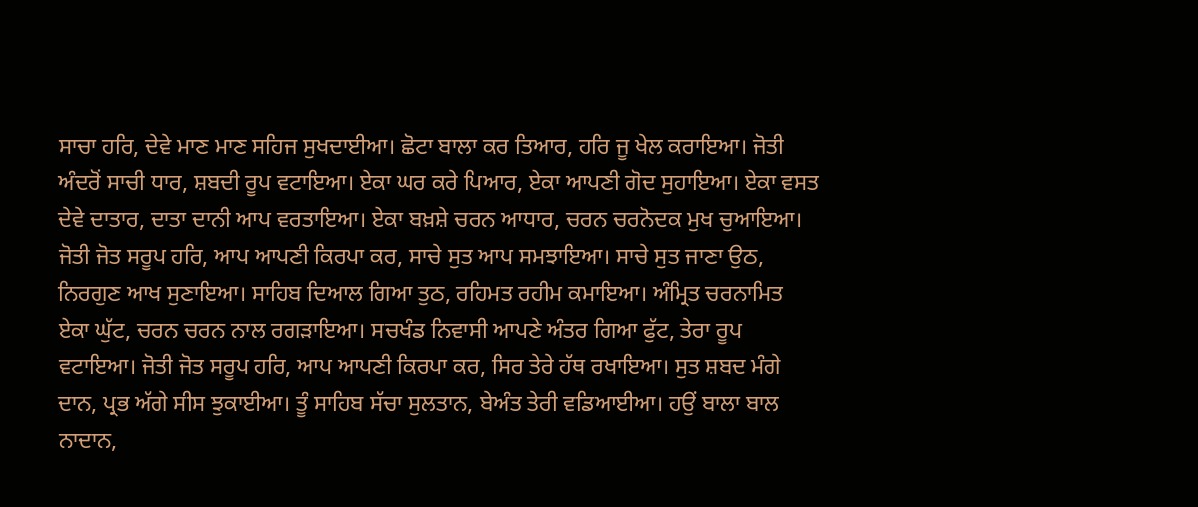ਸਾਚਾ ਹਰਿ, ਦੇਵੇ ਮਾਣ ਮਾਣ ਸਹਿਜ ਸੁਖਦਾਈਆ। ਛੋਟਾ ਬਾਲਾ ਕਰ ਤਿਆਰ, ਹਰਿ ਜੂ ਖੇਲ ਕਰਾਇਆ। ਜੋਤੀ ਅੰਦਰੋਂ ਸਾਚੀ ਧਾਰ, ਸ਼ਬਦੀ ਰੂਪ ਵਟਾਇਆ। ਏਕਾ ਘਰ ਕਰੇ ਪਿਆਰ, ਏਕਾ ਆਪਣੀ ਗੋਦ ਸੁਹਾਇਆ। ਏਕਾ ਵਸਤ ਦੇਵੇ ਦਾਤਾਰ, ਦਾਤਾ ਦਾਨੀ ਆਪ ਵਰਤਾਇਆ। ਏਕਾ ਬਖ਼ਸ਼ੇ ਚਰਨ ਆਧਾਰ, ਚਰਨ ਚਰਨੋਦਕ ਮੁਖ ਚੁਆਇਆ। ਜੋਤੀ ਜੋਤ ਸਰੂਪ ਹਰਿ, ਆਪ ਆਪਣੀ ਕਿਰਪਾ ਕਰ, ਸਾਚੇ ਸੁਤ ਆਪ ਸਮਝਾਇਆ। ਸਾਚੇ ਸੁਤ ਜਾਣਾ ਉਠ, ਨਿਰਗੁਣ ਆਖ ਸੁਣਾਇਆ। ਸਾਹਿਬ ਦਿਆਲ ਗਿਆ ਤੁਠ, ਰਹਿਮਤ ਰਹੀਮ ਕਮਾਇਆ। ਅੰਮ੍ਰਿਤ ਚਰਨਾਮਿਤ ਏਕਾ ਘੁੱਟ, ਚਰਨ ਚਰਨ ਨਾਲ ਰਗੜਾਇਆ। ਸਚਖੰਡ ਨਿਵਾਸੀ ਆਪਣੇ ਅੰਤਰ ਗਿਆ ਫੁੱਟ, ਤੇਰਾ ਰੂਪ ਵਟਾਇਆ। ਜੋਤੀ ਜੋਤ ਸਰੂਪ ਹਰਿ, ਆਪ ਆਪਣੀ ਕਿਰਪਾ ਕਰ, ਸਿਰ ਤੇਰੇ ਹੱਥ ਰਖਾਇਆ। ਸੁਤ ਸ਼ਬਦ ਮੰਗੇ ਦਾਨ, ਪ੍ਰਭ ਅੱਗੇ ਸੀਸ ਝੁਕਾਈਆ। ਤੂੰ ਸਾਹਿਬ ਸੱਚਾ ਸੁਲਤਾਨ, ਬੇਅੰਤ ਤੇਰੀ ਵਡਿਆਈਆ। ਹਉਂ ਬਾਲਾ ਬਾਲ ਨਾਦਾਨ,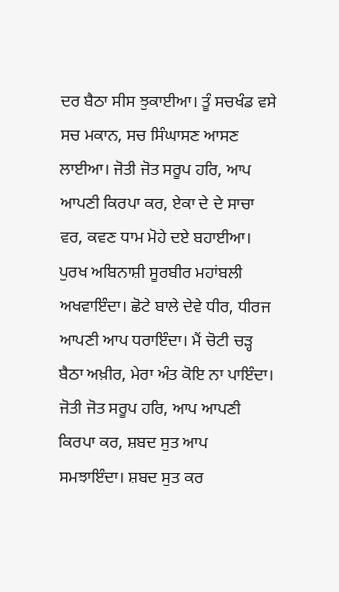ਦਰ ਬੈਠਾ ਸੀਸ ਝੁਕਾਈਆ। ਤੂੰ ਸਚਖੰਡ ਵਸੇ ਸਚ ਮਕਾਨ, ਸਚ ਸਿੰਘਾਸਣ ਆਸਣ ਲਾਈਆ। ਜੋਤੀ ਜੋਤ ਸਰੂਪ ਹਰਿ, ਆਪ ਆਪਣੀ ਕਿਰਪਾ ਕਰ, ਏਕਾ ਦੇ ਦੇ ਸਾਚਾ ਵਰ, ਕਵਣ ਧਾਮ ਮੋਹੇ ਦਏ ਬਹਾਈਆ। ਪੁਰਖ ਅਬਿਨਾਸ਼ੀ ਸੂਰਬੀਰ ਮਹਾਂਬਲੀ ਅਖਵਾਇੰਦਾ। ਛੋਟੇ ਬਾਲੇ ਦੇਵੇ ਧੀਰ, ਧੀਰਜ ਆਪਣੀ ਆਪ ਧਰਾਇੰਦਾ। ਮੈਂ ਚੋਟੀ ਚੜ੍ਹ ਬੈਠਾ ਅਖ਼ੀਰ, ਮੇਰਾ ਅੰਤ ਕੋਇ ਨਾ ਪਾਇੰਦਾ। ਜੋਤੀ ਜੋਤ ਸਰੂਪ ਹਰਿ, ਆਪ ਆਪਣੀ ਕਿਰਪਾ ਕਰ, ਸ਼ਬਦ ਸੁਤ ਆਪ ਸਮਝਾਇੰਦਾ। ਸ਼ਬਦ ਸੁਤ ਕਰ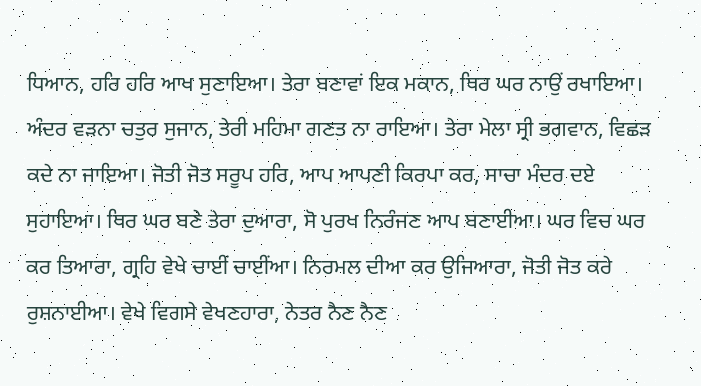ਧਿਆਨ, ਹਰਿ ਹਰਿ ਆਖ ਸੁਣਾਇਆ। ਤੇਰਾ ਬਣਾਵਾਂ ਇਕ ਮਕਾਨ, ਥਿਰ ਘਰ ਨਾਉਂ ਰਖਾਇਆ। ਅੰਦਰ ਵੜਨਾ ਚਤੁਰ ਸੁਜਾਨ, ਤੇਰੀ ਮਹਿਮਾ ਗਣਤ ਨਾ ਰਾਇਆ। ਤੇਰਾ ਮੇਲਾ ਸ੍ਰੀ ਭਗਵਾਨ, ਵਿਛੜ ਕਦੇ ਨਾ ਜਾਇਆ। ਜੋਤੀ ਜੋਤ ਸਰੂਪ ਹਰਿ, ਆਪ ਆਪਣੀ ਕਿਰਪਾ ਕਰ, ਸਾਚਾ ਮੰਦਰ ਦਏ ਸੁਹਾਇਆ। ਥਿਰ ਘਰ ਬਣੇ ਤੇਰਾ ਦੁਆਰਾ, ਸੋ ਪੁਰਖ ਨਿਰੰਜਣ ਆਪ ਬਣਾਈਆ। ਘਰ ਵਿਚ ਘਰ ਕਰ ਤਿਆਰਾ, ਗ੍ਰਹਿ ਵੇਖੇ ਚਾਈਂ ਚਾਈਂਆ। ਨਿਰਮਲ ਦੀਆ ਕਰ ਉਜਿਆਰਾ, ਜੋਤੀ ਜੋਤ ਕਰੇ ਰੁਸ਼ਨਾਈਆ। ਵੇਖੇ ਵਿਗਸੇ ਵੇਖਣਹਾਰਾ, ਨੇਤਰ ਨੈਣ ਨੈਣ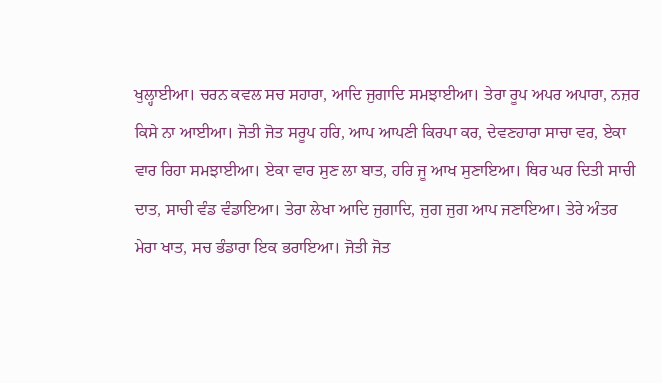ਖੁਲ੍ਹਾਈਆ। ਚਰਨ ਕਵਲ ਸਚ ਸਹਾਰਾ, ਆਦਿ ਜੁਗਾਦਿ ਸਮਝਾਈਆ। ਤੇਰਾ ਰੂਪ ਅਪਰ ਅਪਾਰਾ, ਨਜ਼ਰ ਕਿਸੇ ਨਾ ਆਈਆ। ਜੋਤੀ ਜੋਤ ਸਰੂਪ ਹਰਿ, ਆਪ ਆਪਣੀ ਕਿਰਪਾ ਕਰ, ਦੇਵਣਹਾਰਾ ਸਾਚਾ ਵਰ, ਏਕਾ ਵਾਰ ਰਿਹਾ ਸਮਝਾਈਆ। ਏਕਾ ਵਾਰ ਸੁਣ ਲਾ ਬਾਤ, ਹਰਿ ਜੂ ਆਖ ਸੁਣਾਇਆ। ਥਿਰ ਘਰ ਦਿਤੀ ਸਾਚੀ ਦਾਤ, ਸਾਚੀ ਵੰਡ ਵੰਡਾਇਆ। ਤੇਰਾ ਲੇਖਾ ਆਦਿ ਜੁਗਾਦਿ, ਜੁਗ ਜੁਗ ਆਪ ਜਣਾਇਆ। ਤੇਰੇ ਅੰਤਰ ਮੇਰਾ ਖਾਤ, ਸਚ ਭੰਡਾਰਾ ਇਕ ਭਰਾਇਆ। ਜੋਤੀ ਜੋਤ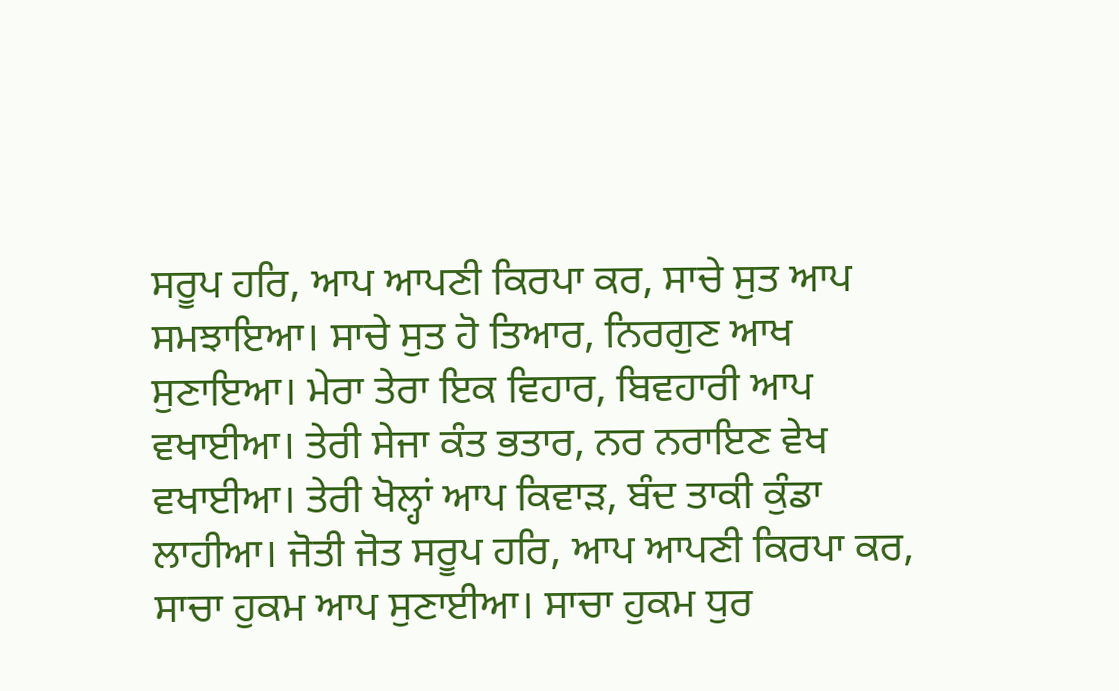ਸਰੂਪ ਹਰਿ, ਆਪ ਆਪਣੀ ਕਿਰਪਾ ਕਰ, ਸਾਚੇ ਸੁਤ ਆਪ ਸਮਝਾਇਆ। ਸਾਚੇ ਸੁਤ ਹੋ ਤਿਆਰ, ਨਿਰਗੁਣ ਆਖ ਸੁਣਾਇਆ। ਮੇਰਾ ਤੇਰਾ ਇਕ ਵਿਹਾਰ, ਬਿਵਹਾਰੀ ਆਪ ਵਖਾਈਆ। ਤੇਰੀ ਸੇਜਾ ਕੰਤ ਭਤਾਰ, ਨਰ ਨਰਾਇਣ ਵੇਖ ਵਖਾਈਆ। ਤੇਰੀ ਖੋਲ੍ਹਾਂ ਆਪ ਕਿਵਾੜ, ਬੰਦ ਤਾਕੀ ਕੁੰਡਾ ਲਾਹੀਆ। ਜੋਤੀ ਜੋਤ ਸਰੂਪ ਹਰਿ, ਆਪ ਆਪਣੀ ਕਿਰਪਾ ਕਰ, ਸਾਚਾ ਹੁਕਮ ਆਪ ਸੁਣਾਈਆ। ਸਾਚਾ ਹੁਕਮ ਧੁਰ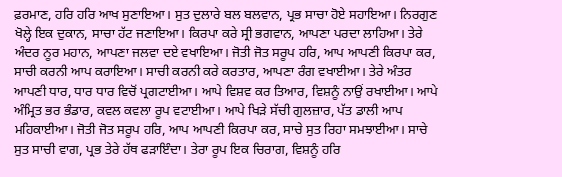ਫ਼ਰਮਾਣ, ਹਰਿ ਹਰਿ ਆਖ ਸੁਣਾਇਆ। ਸੁਤ ਦੁਲਾਰੇ ਬਲ ਬਲਵਾਨ, ਪ੍ਰਭ ਸਾਚਾ ਹੋਏ ਸਹਾਇਆ। ਨਿਰਗੁਣ ਖੋਲ੍ਹੇ ਇਕ ਦੁਕਾਨ, ਸਾਚਾ ਹੱਟ ਜਣਾਇਆ। ਕਿਰਪਾ ਕਰੇ ਸ੍ਰੀ ਭਗਵਾਨ, ਆਪਣਾ ਪਰਦਾ ਲਾਹਿਆ। ਤੇਰੇ ਅੰਦਰ ਨੂਰ ਮਹਾਨ, ਆਪਣਾ ਜਲਵਾ ਦਏ ਵਖਾਇਆ। ਜੋਤੀ ਜੋਤ ਸਰੂਪ ਹਰਿ, ਆਪ ਆਪਣੀ ਕਿਰਪਾ ਕਰ, ਸਾਚੀ ਕਰਨੀ ਆਪ ਕਰਾਇਆ। ਸਾਚੀ ਕਰਨੀ ਕਰੇ ਕਰਤਾਰ, ਆਪਣਾ ਰੰਗ ਵਖਾਈਆ। ਤੇਰੇ ਅੰਤਰ ਆਪਣੀ ਧਾਰ, ਧਾਰ ਧਾਰ ਵਿਚੋਂ ਪ੍ਰਗਟਾਈਆ। ਆਪੇ ਵਿਸ਼ਵ ਕਰ ਤਿਆਰ, ਵਿਸ਼ਨੂੰ ਨਾਉਂ ਰਖਾਈਆ। ਆਪੇ ਅੰਮ੍ਰਿਤ ਭਰ ਭੰਡਾਰ, ਕਵਲ ਕਵਲਾ ਰੂਪ ਵਟਾਈਆ। ਆਪੇ ਖਿੜੇ ਸੱਚੀ ਗੁਲਜ਼ਾਰ, ਪੱਤ ਡਾਲੀ ਆਪ ਮਹਿਕਾਈਆ। ਜੋਤੀ ਜੋਤ ਸਰੂਪ ਹਰਿ, ਆਪ ਆਪਣੀ ਕਿਰਪਾ ਕਰ, ਸਾਚੇ ਸੁਤ ਰਿਹਾ ਸਮਝਾਈਆ। ਸਾਚੇ ਸੁਤ ਸਾਚੀ ਵਾਗ, ਪ੍ਰਭ ਤੇਰੇ ਹੱਥ ਫੜਾਇੰਦਾ। ਤੇਰਾ ਰੂਪ ਇਕ ਚਿਰਾਗ, ਵਿਸ਼ਨੂੰ ਹਰਿ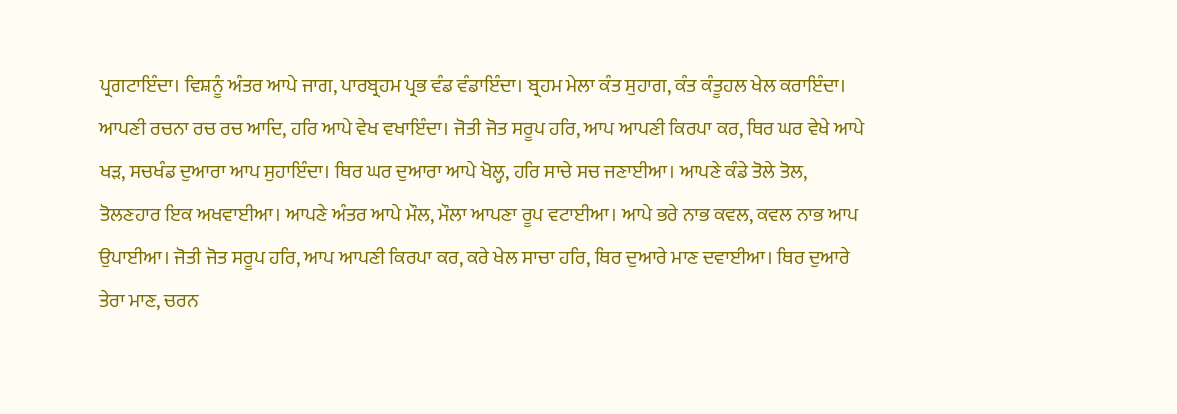ਪ੍ਰਗਟਾਇੰਦਾ। ਵਿਸ਼ਨੂੰ ਅੰਤਰ ਆਪੇ ਜਾਗ, ਪਾਰਬ੍ਰਹਮ ਪ੍ਰਭ ਵੰਡ ਵੰਡਾਇੰਦਾ। ਬ੍ਰਹਮ ਮੇਲਾ ਕੰਤ ਸੁਹਾਗ, ਕੰਤ ਕੰਤੂਹਲ ਖੇਲ ਕਰਾਇੰਦਾ। ਆਪਣੀ ਰਚਨਾ ਰਚ ਰਚ ਆਦਿ, ਹਰਿ ਆਪੇ ਵੇਖ ਵਖਾਇੰਦਾ। ਜੋਤੀ ਜੋਤ ਸਰੂਪ ਹਰਿ, ਆਪ ਆਪਣੀ ਕਿਰਪਾ ਕਰ, ਥਿਰ ਘਰ ਵੇਖੇ ਆਪੇ ਖੜ, ਸਚਖੰਡ ਦੁਆਰਾ ਆਪ ਸੁਹਾਇੰਦਾ। ਥਿਰ ਘਰ ਦੁਆਰਾ ਆਪੇ ਖੋਲ੍ਹ, ਹਰਿ ਸਾਚੇ ਸਚ ਜਣਾਈਆ। ਆਪਣੇ ਕੰਡੇ ਤੋਲੇ ਤੋਲ, ਤੋਲਣਹਾਰ ਇਕ ਅਖਵਾਈਆ। ਆਪਣੇ ਅੰਤਰ ਆਪੇ ਮੌਲ, ਮੌਲਾ ਆਪਣਾ ਰੂਪ ਵਟਾਈਆ। ਆਪੇ ਭਰੇ ਨਾਭ ਕਵਲ, ਕਵਲ ਨਾਭ ਆਪ ਉਪਾਈਆ। ਜੋਤੀ ਜੋਤ ਸਰੂਪ ਹਰਿ, ਆਪ ਆਪਣੀ ਕਿਰਪਾ ਕਰ, ਕਰੇ ਖੇਲ ਸਾਚਾ ਹਰਿ, ਥਿਰ ਦੁਆਰੇ ਮਾਣ ਦਵਾਈਆ। ਥਿਰ ਦੁਆਰੇ ਤੇਰਾ ਮਾਣ, ਚਰਨ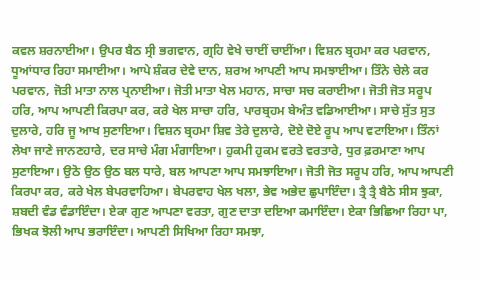ਕਵਲ ਸ਼ਰਨਾਈਆ। ਉਪਰ ਬੈਠ ਸ੍ਰੀ ਭਗਵਾਨ, ਗ੍ਰਹਿ ਵੇਖੇ ਚਾਈਂ ਚਾਈਂਆ। ਵਿਸ਼ਨ ਬ੍ਰਹਮਾ ਕਰ ਪਰਵਾਨ, ਧੂਆਂਧਾਰ ਰਿਹਾ ਸਮਾਈਆ। ਆਪੇ ਸ਼ੰਕਰ ਦੇਵੇ ਦਾਨ, ਸ਼ਰਅ ਆਪਣੀ ਆਪ ਸਮਝਾਈਆ। ਤਿੰਨੇ ਚੇਲੇ ਕਰ ਪਰਵਾਨ, ਜੋਤੀ ਮਾਤਾ ਨਾਲ ਪ੍ਰਨਾਈਆ। ਜੋਤੀ ਮਾਤਾ ਖੇਲ ਮਹਾਨ, ਸਾਚਾ ਸਚ ਕਰਾਈਆ। ਜੋਤੀ ਜੋਤ ਸਰੂਪ ਹਰਿ, ਆਪ ਆਪਣੀ ਕਿਰਪਾ ਕਰ, ਕਰੇ ਖੇਲ ਸਾਚਾ ਹਰਿ, ਪਾਰਬ੍ਰਹਮ ਬੇਅੰਤ ਵਡਿਆਈਆ। ਸਾਚੇ ਸੁੱਤ ਸੁਤ ਦੁਲਾਰੇ, ਹਰਿ ਜੂ ਆਖ ਸੁਣਾਇਆ। ਵਿਸ਼ਨ ਬ੍ਰਹਮਾ ਸ਼ਿਵ ਤੇਰੇ ਦੁਲਾਰੇ, ਦੋਏ ਦੋਏ ਰੂਪ ਆਪ ਵਟਾਇਆ। ਤਿੰਨਾਂ ਲੇਖਾ ਜਾਣੇ ਜਾਨਣਹਾਰੇ, ਦਰ ਸਾਚੇ ਮੰਗ ਮੰਗਾਇਆ। ਹੁਕਮੀ ਹੁਕਮ ਵਰਤੇ ਵਰਤਾਰੇ, ਧੁਰ ਫ਼ਰਮਾਣਾ ਆਪ ਸੁਣਾਇਆ। ਉਠੋ ਉਠ ਉਠ ਬਲ ਧਾਰੇ, ਬਲ ਆਪਣਾ ਆਪ ਸਮਝਾਇਆ। ਜੋਤੀ ਜੋਤ ਸਰੂਪ ਹਰਿ, ਆਪ ਆਪਣੀ ਕਿਰਪਾ ਕਰ, ਕਰੇ ਖੇਲ ਬੇਪਰਵਾਹਿਆ। ਬੇਪਰਵਾਹ ਖੇਲ ਖਲਾ, ਭੇਵ ਅਭੇਦ ਛੁਪਾਇੰਦਾ। ਤ੍ਰੈ ਤ੍ਰੈ ਬੈਠੇ ਸੀਸ ਝੁਕਾ, ਸ਼ਬਦੀ ਵੰਡ ਵੰਡਾਇੰਦਾ। ਏਕਾ ਗੁਣ ਆਪਣਾ ਵਰਤਾ, ਗੁਣ ਦਾਤਾ ਦਇਆ ਕਮਾਇੰਦਾ। ਏਕਾ ਭਿਛਿਆ ਰਿਹਾ ਪਾ, ਭਿਖਕ ਝੋਲੀ ਆਪ ਭਰਾਇੰਦਾ। ਆਪਣੀ ਸਿਖਿਆ ਰਿਹਾ ਸਮਝਾ,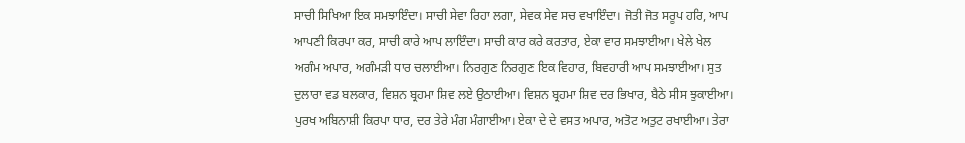ਸਾਚੀ ਸਿਖਿਆ ਇਕ ਸਮਝਾਇੰਦਾ। ਸਾਚੀ ਸੇਵਾ ਰਿਹਾ ਲਗਾ, ਸੇਵਕ ਸੇਵ ਸਚ ਵਖਾਇੰਦਾ। ਜੋਤੀ ਜੋਤ ਸਰੂਪ ਹਰਿ, ਆਪ ਆਪਣੀ ਕਿਰਪਾ ਕਰ, ਸਾਚੀ ਕਾਰੇ ਆਪ ਲਾਇੰਦਾ। ਸਾਚੀ ਕਾਰ ਕਰੇ ਕਰਤਾਰ, ਏਕਾ ਵਾਰ ਸਮਝਾਈਆ। ਖੇਲੇ ਖੇਲ ਅਗੰਮ ਅਪਾਰ, ਅਗੰਮੜੀ ਧਾਰ ਚਲਾਈਆ। ਨਿਰਗੁਣ ਨਿਰਗੁਣ ਇਕ ਵਿਹਾਰ, ਬਿਵਹਾਰੀ ਆਪ ਸਮਝਾਈਆ। ਸੁਤ ਦੁਲਾਰਾ ਵਡ ਬਲਕਾਰ, ਵਿਸ਼ਨ ਬ੍ਰਹਮਾ ਸ਼ਿਵ ਲਏ ਉਠਾਈਆ। ਵਿਸ਼ਨ ਬ੍ਰਹਮਾ ਸ਼ਿਵ ਦਰ ਭਿਖਾਰ, ਬੈਠੇ ਸੀਸ ਝੁਕਾਈਆ। ਪੁਰਖ ਅਬਿਨਾਸ਼ੀ ਕਿਰਪਾ ਧਾਰ, ਦਰ ਤੇਰੇ ਮੰਗ ਮੰਗਾਈਆ। ਏਕਾ ਦੇ ਦੇ ਵਸਤ ਅਪਾਰ, ਅਤੋਟ ਅਤੁਟ ਰਖਾਈਆ। ਤੇਰਾ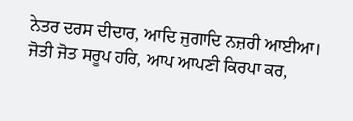ਨੇਤਰ ਦਰਸ ਦੀਦਾਰ, ਆਦਿ ਜੁਗਾਦਿ ਨਜ਼ਰੀ ਆਈਆ। ਜੋਤੀ ਜੋਤ ਸਰੂਪ ਹਰਿ, ਆਪ ਆਪਣੀ ਕਿਰਪਾ ਕਰ,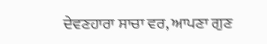ਦੇਵਣਹਾਰਾ ਸਾਚਾ ਵਰ, ਆਪਣਾ ਗੁਣ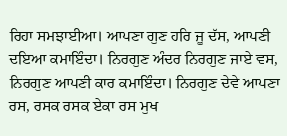ਰਿਹਾ ਸਮਝਾਈਆ। ਆਪਣਾ ਗੁਣ ਹਰਿ ਜੂ ਦੱਸ, ਆਪਣੀ ਦਇਆ ਕਮਾਇੰਦਾ। ਨਿਰਗੁਣ ਅੰਦਰ ਨਿਰਗੁਣ ਜਾਏ ਵਸ, ਨਿਰਗੁਣ ਆਪਣੀ ਕਾਰ ਕਮਾਇੰਦਾ। ਨਿਰਗੁਣ ਦੇਵੇ ਆਪਣਾ ਰਸ, ਰਸਕ ਰਸਕ ਏਕਾ ਰਸ ਮੁਖ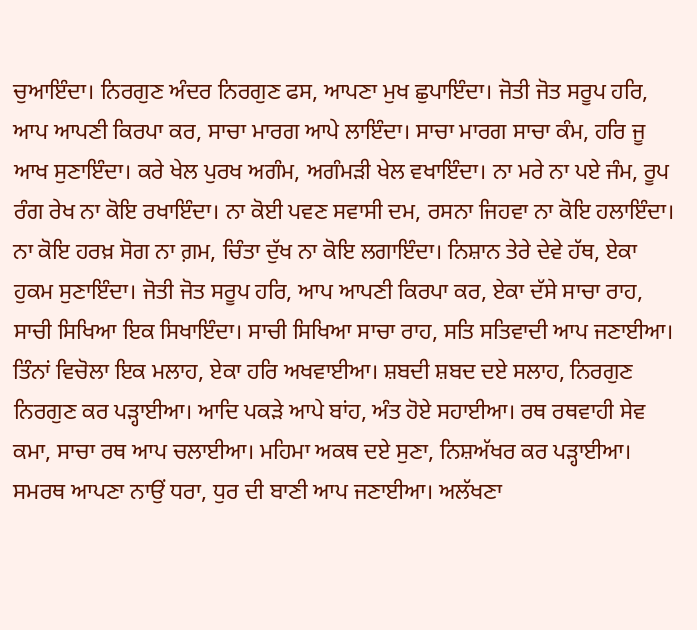ਚੁਆਇੰਦਾ। ਨਿਰਗੁਣ ਅੰਦਰ ਨਿਰਗੁਣ ਫਸ, ਆਪਣਾ ਮੁਖ ਛੁਪਾਇੰਦਾ। ਜੋਤੀ ਜੋਤ ਸਰੂਪ ਹਰਿ, ਆਪ ਆਪਣੀ ਕਿਰਪਾ ਕਰ, ਸਾਚਾ ਮਾਰਗ ਆਪੇ ਲਾਇੰਦਾ। ਸਾਚਾ ਮਾਰਗ ਸਾਚਾ ਕੰਮ, ਹਰਿ ਜੂ ਆਖ ਸੁਣਾਇੰਦਾ। ਕਰੇ ਖੇਲ ਪੁਰਖ ਅਗੰਮ, ਅਗੰਮੜੀ ਖੇਲ ਵਖਾਇੰਦਾ। ਨਾ ਮਰੇ ਨਾ ਪਏ ਜੰਮ, ਰੂਪ ਰੰਗ ਰੇਖ ਨਾ ਕੋਇ ਰਖਾਇੰਦਾ। ਨਾ ਕੋਈ ਪਵਣ ਸਵਾਸੀ ਦਮ, ਰਸਨਾ ਜਿਹਵਾ ਨਾ ਕੋਇ ਹਲਾਇੰਦਾ। ਨਾ ਕੋਇ ਹਰਖ਼ ਸੋਗ ਨਾ ਗ਼ਮ, ਚਿੰਤਾ ਦੁੱਖ ਨਾ ਕੋਇ ਲਗਾਇੰਦਾ। ਨਿਸ਼ਾਨ ਤੇਰੇ ਦੇਵੇ ਹੱਥ, ਏਕਾ ਹੁਕਮ ਸੁਣਾਇੰਦਾ। ਜੋਤੀ ਜੋਤ ਸਰੂਪ ਹਰਿ, ਆਪ ਆਪਣੀ ਕਿਰਪਾ ਕਰ, ਏਕਾ ਦੱਸੇ ਸਾਚਾ ਰਾਹ, ਸਾਚੀ ਸਿਖਿਆ ਇਕ ਸਿਖਾਇੰਦਾ। ਸਾਚੀ ਸਿਖਿਆ ਸਾਚਾ ਰਾਹ, ਸਤਿ ਸਤਿਵਾਦੀ ਆਪ ਜਣਾਈਆ। ਤਿੰਨਾਂ ਵਿਚੋਲਾ ਇਕ ਮਲਾਹ, ਏਕਾ ਹਰਿ ਅਖਵਾਈਆ। ਸ਼ਬਦੀ ਸ਼ਬਦ ਦਏ ਸਲਾਹ, ਨਿਰਗੁਣ ਨਿਰਗੁਣ ਕਰ ਪੜ੍ਹਾਈਆ। ਆਦਿ ਪਕੜੇ ਆਪੇ ਬਾਂਹ, ਅੰਤ ਹੋਏ ਸਹਾਈਆ। ਰਥ ਰਥਵਾਹੀ ਸੇਵ ਕਮਾ, ਸਾਚਾ ਰਥ ਆਪ ਚਲਾਈਆ। ਮਹਿਮਾ ਅਕਥ ਦਏ ਸੁਣਾ, ਨਿਸ਼ਅੱਖਰ ਕਰ ਪੜ੍ਹਾਈਆ। ਸਮਰਥ ਆਪਣਾ ਨਾਉਂ ਧਰਾ, ਧੁਰ ਦੀ ਬਾਣੀ ਆਪ ਜਣਾਈਆ। ਅਲੱਖਣਾ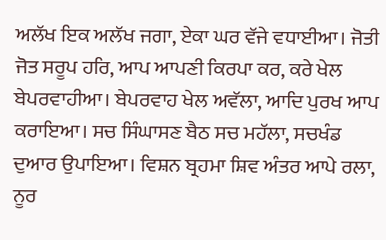ਅਲੱਖ ਇਕ ਅਲੱਖ ਜਗਾ, ਏਕਾ ਘਰ ਵੱਜੇ ਵਧਾਈਆ। ਜੋਤੀ ਜੋਤ ਸਰੂਪ ਹਰਿ, ਆਪ ਆਪਣੀ ਕਿਰਪਾ ਕਰ, ਕਰੇ ਖੇਲ ਬੇਪਰਵਾਹੀਆ। ਬੇਪਰਵਾਹ ਖੇਲ ਅਵੱਲਾ, ਆਦਿ ਪੁਰਖ ਆਪ ਕਰਾਇਆ। ਸਚ ਸਿੰਘਾਸਣ ਬੈਠ ਸਚ ਮਹੱਲਾ, ਸਚਖੰਡ ਦੁਆਰ ਉਪਾਇਆ। ਵਿਸ਼ਨ ਬ੍ਰਹਮਾ ਸ਼ਿਵ ਅੰਤਰ ਆਪੇ ਰਲਾ, ਨੂਰ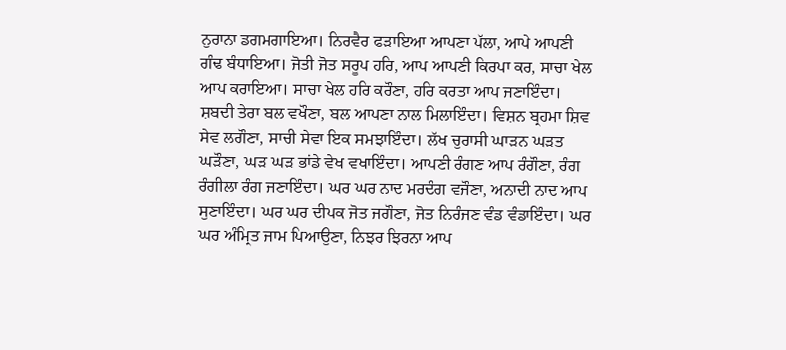ਨੁਰਾਨਾ ਡਗਮਗਾਇਆ। ਨਿਰਵੈਰ ਫੜਾਇਆ ਆਪਣਾ ਪੱਲਾ, ਆਪੇ ਆਪਣੀ ਗੰਢ ਬੰਧਾਇਆ। ਜੋਤੀ ਜੋਤ ਸਰੂਪ ਹਰਿ, ਆਪ ਆਪਣੀ ਕਿਰਪਾ ਕਰ, ਸਾਚਾ ਖੇਲ ਆਪ ਕਰਾਇਆ। ਸਾਚਾ ਖੇਲ ਹਰਿ ਕਰੌਣਾ, ਹਰਿ ਕਰਤਾ ਆਪ ਜਣਾਇੰਦਾ। ਸ਼ਬਦੀ ਤੇਰਾ ਬਲ ਵਖੌਣਾ, ਬਲ ਆਪਣਾ ਨਾਲ ਮਿਲਾਇੰਦਾ। ਵਿਸ਼ਨ ਬ੍ਰਹਮਾ ਸ਼ਿਵ ਸੇਵ ਲਗੌਣਾ, ਸਾਚੀ ਸੇਵਾ ਇਕ ਸਮਝਾਇੰਦਾ। ਲੱਖ ਚੁਰਾਸੀ ਘਾੜਨ ਘੜਤ ਘੜੌਣਾ, ਘੜ ਘੜ ਭਾਂਡੇ ਵੇਖ ਵਖਾਇੰਦਾ। ਆਪਣੀ ਰੰਗਣ ਆਪ ਰੰਗੌਣਾ, ਰੰਗ ਰੰਗੀਲਾ ਰੰਗ ਜਣਾਇੰਦਾ। ਘਰ ਘਰ ਨਾਦ ਮਰਦੰਗ ਵਜੌਣਾ, ਅਨਾਦੀ ਨਾਦ ਆਪ ਸੁਣਾਇੰਦਾ। ਘਰ ਘਰ ਦੀਪਕ ਜੋਤ ਜਗੌਣਾ, ਜੋਤ ਨਿਰੰਜਣ ਵੰਡ ਵੰਡਾਇੰਦਾ। ਘਰ ਘਰ ਅੰਮ੍ਰਿਤ ਜਾਮ ਪਿਆਉਣਾ, ਨਿਝਰ ਝਿਰਨਾ ਆਪ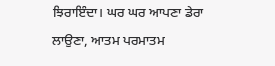ਝਿਰਾਇੰਦਾ। ਘਰ ਘਰ ਆਪਣਾ ਡੇਰਾ ਲਾਉਣਾ, ਆਤਮ ਪਰਮਾਤਮ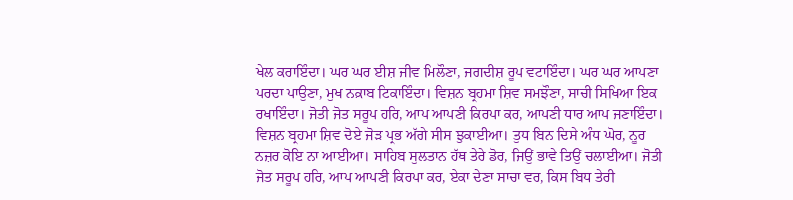ਖੇਲ ਕਰਾਇੰਦਾ। ਘਰ ਘਰ ਈਸ਼ ਜੀਵ ਮਿਲੌਣਾ, ਜਗਦੀਸ਼ ਰੂਪ ਵਟਾਇੰਦਾ। ਘਰ ਘਰ ਆਪਣਾ ਪਰਦਾ ਪਾਉਣਾ, ਮੁਖ ਨਕ਼ਾਬ ਟਿਕਾਇੰਦਾ। ਵਿਸ਼ਨ ਬ੍ਰਹਮਾ ਸ਼ਿਵ ਸਮਝੌਣਾ, ਸਾਚੀ ਸਿਖਿਆ ਇਕ ਰਖਾਇੰਦਾ। ਜੋਤੀ ਜੋਤ ਸਰੂਪ ਹਰਿ, ਆਪ ਆਪਣੀ ਕਿਰਪਾ ਕਰ, ਆਪਣੀ ਧਾਰ ਆਪ ਜਣਾਇੰਦਾ। ਵਿਸ਼ਨ ਬ੍ਰਹਮਾ ਸ਼ਿਵ ਦੋਏ ਜੋੜ ਪ੍ਰਭ ਅੱਗੇ ਸੀਸ ਝੁਕਾਈਆ। ਤੁਧ ਬਿਨ ਦਿਸੇ ਅੰਧ ਘੋਰ, ਨੂਰ ਨਜ਼ਰ ਕੋਇ ਨਾ ਆਈਆ। ਸਾਹਿਬ ਸੁਲਤਾਨ ਹੱਥ ਤੇਰੇ ਡੋਰ, ਜਿਉਂ ਭਾਵੇ ਤਿਉਂ ਚਲਾਈਆ। ਜੋਤੀ ਜੋਤ ਸਰੂਪ ਹਰਿ, ਆਪ ਆਪਣੀ ਕਿਰਪਾ ਕਰ, ਏਕਾ ਦੇਣਾ ਸਾਚਾ ਵਰ, ਕਿਸ ਬਿਧ ਤੇਰੀ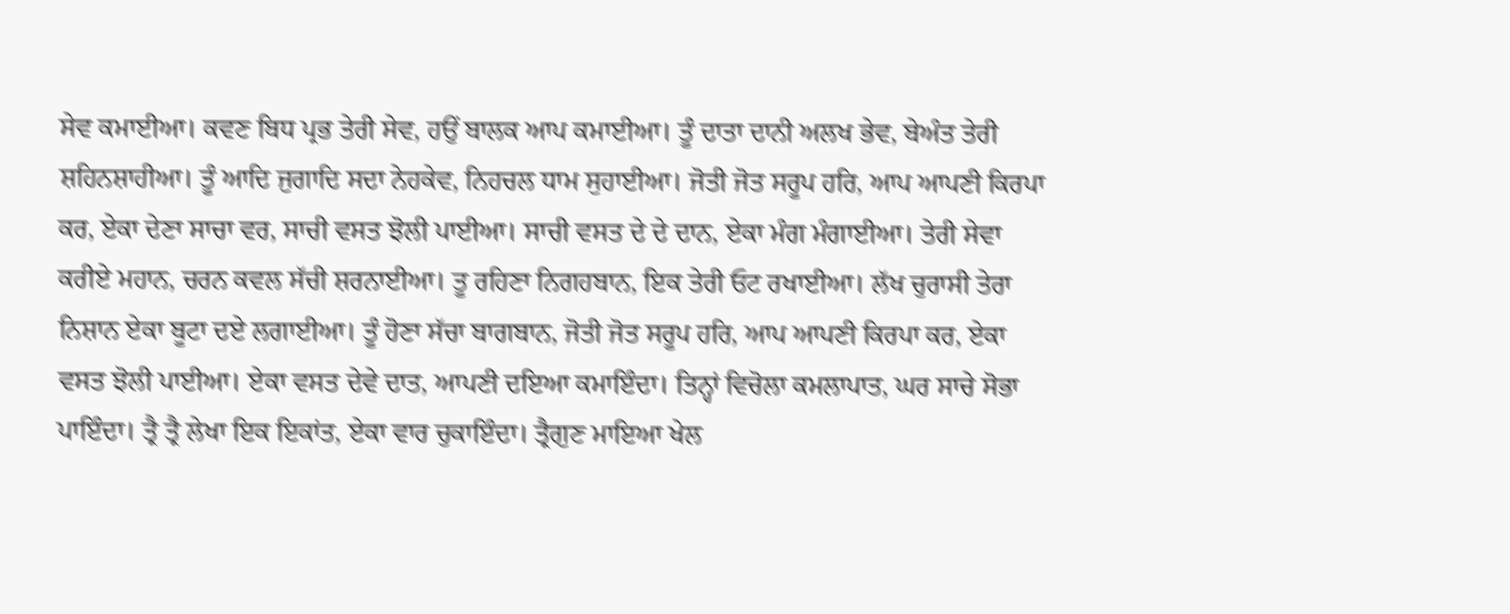ਸੇਵ ਕਮਾਈਆ। ਕਵਣ ਬਿਧ ਪ੍ਰਭ ਤੇਰੀ ਸੇਵ, ਹਉਂ ਬਾਲਕ ਆਪ ਕਮਾਈਆ। ਤੂੰ ਦਾਤਾ ਦਾਨੀ ਅਲਖ ਭੇਵ, ਬੇਅੰਤ ਤੇਰੀ ਸ਼ਹਿਨਸ਼ਾਹੀਆ। ਤੂੰ ਆਦਿ ਜੁਗਾਦਿ ਸਦਾ ਨੇਹਕੇਵ, ਨਿਹਚਲ ਧਾਮ ਸੁਹਾਈਆ। ਜੋਤੀ ਜੋਤ ਸਰੂਪ ਹਰਿ, ਆਪ ਆਪਣੀ ਕਿਰਪਾ ਕਰ, ਏਕਾ ਦੇਣਾ ਸਾਚਾ ਵਰ, ਸਾਚੀ ਵਸਤ ਝੋਲੀ ਪਾਈਆ। ਸਾਚੀ ਵਸਤ ਦੇ ਦੇ ਦਾਨ, ਏਕਾ ਮੰਗ ਮੰਗਾਈਆ। ਤੇਰੀ ਸੇਵਾ ਕਰੀਏ ਮਹਾਨ, ਚਰਨ ਕਵਲ ਸੱਚੀ ਸ਼ਰਨਾਈਆ। ਤੂ ਰਹਿਣਾ ਨਿਗਹਬਾਨ, ਇਕ ਤੇਰੀ ਓਟ ਰਖਾਈਆ। ਲੱਖ ਚੁਰਾਸੀ ਤੇਰਾ ਨਿਸ਼ਾਨ ਏਕਾ ਬੂਟਾ ਦਏ ਲਗਾਈਆ। ਤੂੰ ਹੋਣਾ ਸੱਚਾ ਬਾਗਬਾਨ, ਜੋਤੀ ਜੋਤ ਸਰੂਪ ਹਰਿ, ਆਪ ਆਪਣੀ ਕਿਰਪਾ ਕਰ, ਏਕਾ ਵਸਤ ਝੋਲੀ ਪਾਈਆ। ਏਕਾ ਵਸਤ ਦੇਵੇ ਦਾਤ, ਆਪਣੀ ਦਇਆ ਕਮਾਇੰਦਾ। ਤਿਨ੍ਹਾਂ ਵਿਚੋਲਾ ਕਮਲਾਪਾਤ, ਘਰ ਸਾਚੇ ਸੋਭਾ ਪਾਇੰਦਾ। ਤ੍ਰੈ ਤ੍ਰੈ ਲੇਖਾ ਇਕ ਇਕਾਂਤ, ਏਕਾ ਵਾਰ ਚੁਕਾਇੰਦਾ। ਤ੍ਰੈਗੁਣ ਮਾਇਆ ਖੇਲ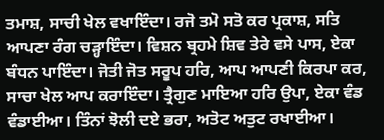ਤਮਾਸ਼, ਸਾਚੀ ਖੇਲ ਵਖਾਇੰਦਾ। ਰਜੋ ਤਮੋ ਸਤੋ ਕਰ ਪ੍ਰਕਾਸ਼, ਸਤਿ ਆਪਣਾ ਰੰਗ ਚੜ੍ਹਾਇੰਦਾ। ਵਿਸ਼ਨ ਬ੍ਰਹਮੇ ਸ਼ਿਵ ਤੇਰੇ ਵਸੇ ਪਾਸ, ਏਕਾ ਬੰਧਨ ਪਾਇੰਦਾ। ਜੋਤੀ ਜੋਤ ਸਰੂਪ ਹਰਿ, ਆਪ ਆਪਣੀ ਕਿਰਪਾ ਕਰ, ਸਾਚਾ ਖੇਲ ਆਪ ਕਰਾਇੰਦਾ। ਤ੍ਰੈਗੁਣ ਮਾਇਆ ਹਰਿ ਉਪਾ, ਏਕਾ ਵੰਡ ਵੰਡਾਈਆ। ਤਿੰਨਾਂ ਝੋਲੀ ਦਏ ਭਰਾ, ਅਤੋਟ ਅਤੁਟ ਰਖਾਈਆ।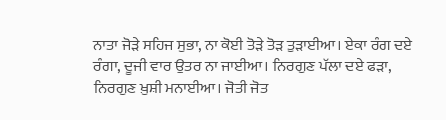ਨਾਤਾ ਜੋੜੇ ਸਹਿਜ ਸੁਭਾ, ਨਾ ਕੋਈ ਤੋੜੇ ਤੋੜ ਤੁੜਾਈਆ। ਏਕਾ ਰੰਗ ਦਏ ਰੰਗਾ, ਦੂਜੀ ਵਾਰ ਉਤਰ ਨਾ ਜਾਈਆ। ਨਿਰਗੁਣ ਪੱਲਾ ਦਏ ਫੜਾ, ਨਿਰਗੁਣ ਖ਼ੁਸ਼ੀ ਮਨਾਈਆ। ਜੋਤੀ ਜੋਤ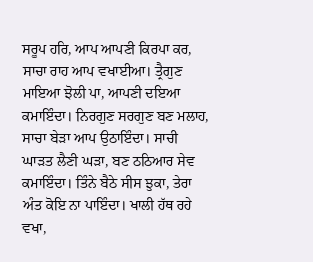ਸਰੂਪ ਹਰਿ, ਆਪ ਆਪਣੀ ਕਿਰਪਾ ਕਰ, ਸਾਚਾ ਰਾਹ ਆਪ ਵਖਾਈਆ। ਤ੍ਰੈਗੁਣ ਮਾਇਆ ਝੋਲੀ ਪਾ, ਆਪਣੀ ਦਇਆ ਕਮਾਇੰਦਾ। ਨਿਰਗੁਣ ਸਰਗੁਣ ਬਣ ਮਲਾਹ, ਸਾਚਾ ਬੇੜਾ ਆਪ ਉਠਾਇੰਦਾ। ਸਾਚੀ ਘਾੜਤ ਲੈਣੀ ਘੜਾ, ਬਣ ਠਠਿਆਰ ਸੇਵ ਕਮਾਇੰਦਾ। ਤਿੰਨੇ ਬੈਠੇ ਸੀਸ ਝੁਕਾ, ਤੇਰਾ ਅੰਤ ਕੋਇ ਨਾ ਪਾਇੰਦਾ। ਖਾਲੀ ਹੱਥ ਰਹੇ ਵਖਾ,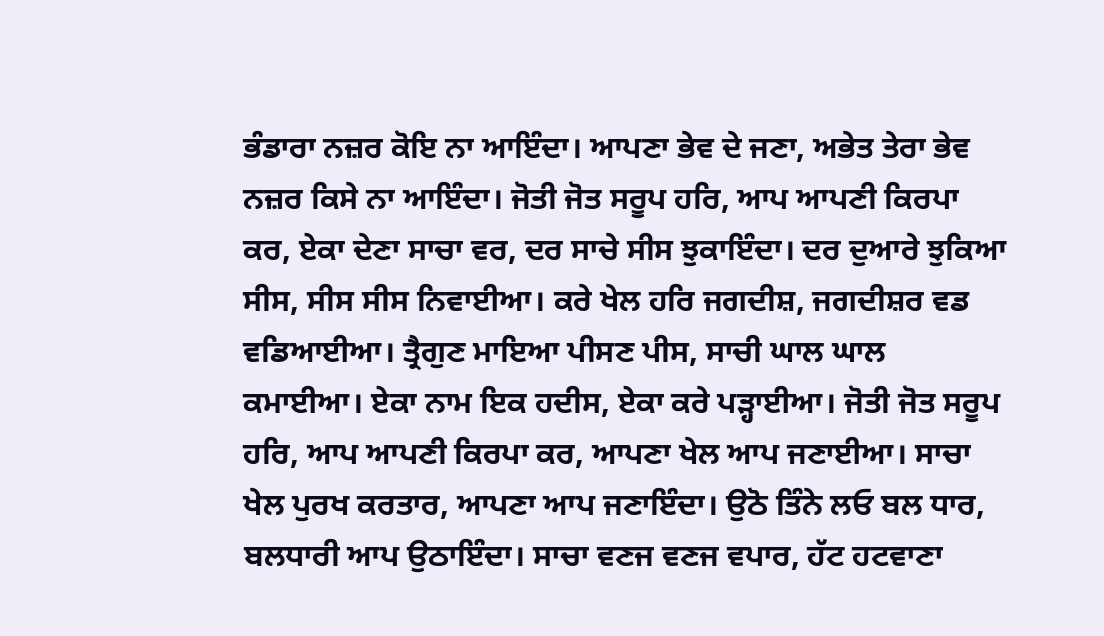ਭੰਡਾਰਾ ਨਜ਼ਰ ਕੋਇ ਨਾ ਆਇੰਦਾ। ਆਪਣਾ ਭੇਵ ਦੇ ਜਣਾ, ਅਭੇਤ ਤੇਰਾ ਭੇਵ ਨਜ਼ਰ ਕਿਸੇ ਨਾ ਆਇੰਦਾ। ਜੋਤੀ ਜੋਤ ਸਰੂਪ ਹਰਿ, ਆਪ ਆਪਣੀ ਕਿਰਪਾ ਕਰ, ਏਕਾ ਦੇਣਾ ਸਾਚਾ ਵਰ, ਦਰ ਸਾਚੇ ਸੀਸ ਝੁਕਾਇੰਦਾ। ਦਰ ਦੁਆਰੇ ਝੁਕਿਆ ਸੀਸ, ਸੀਸ ਸੀਸ ਨਿਵਾਈਆ। ਕਰੇ ਖੇਲ ਹਰਿ ਜਗਦੀਸ਼, ਜਗਦੀਸ਼ਰ ਵਡ ਵਡਿਆਈਆ। ਤ੍ਰੈਗੁਣ ਮਾਇਆ ਪੀਸਣ ਪੀਸ, ਸਾਚੀ ਘਾਲ ਘਾਲ ਕਮਾਈਆ। ਏਕਾ ਨਾਮ ਇਕ ਹਦੀਸ, ਏਕਾ ਕਰੇ ਪੜ੍ਹਾਈਆ। ਜੋਤੀ ਜੋਤ ਸਰੂਪ ਹਰਿ, ਆਪ ਆਪਣੀ ਕਿਰਪਾ ਕਰ, ਆਪਣਾ ਖੇਲ ਆਪ ਜਣਾਈਆ। ਸਾਚਾ ਖੇਲ ਪੁਰਖ ਕਰਤਾਰ, ਆਪਣਾ ਆਪ ਜਣਾਇੰਦਾ। ਉਠੋ ਤਿੰਨੇ ਲਓ ਬਲ ਧਾਰ, ਬਲਧਾਰੀ ਆਪ ਉਠਾਇੰਦਾ। ਸਾਚਾ ਵਣਜ ਵਣਜ ਵਪਾਰ, ਹੱਟ ਹਟਵਾਣਾ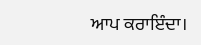ਆਪ ਕਰਾਇੰਦਾ।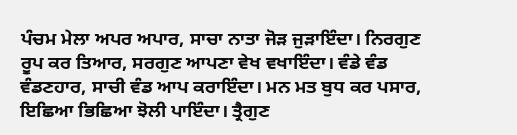ਪੰਚਮ ਮੇਲਾ ਅਪਰ ਅਪਾਰ, ਸਾਚਾ ਨਾਤਾ ਜੋੜ ਜੁੜਾਇੰਦਾ। ਨਿਰਗੁਣ ਰੂਪ ਕਰ ਤਿਆਰ, ਸਰਗੁਣ ਆਪਣਾ ਵੇਖ ਵਖਾਇੰਦਾ। ਵੰਡੇ ਵੰਡ ਵੰਡਣਹਾਰ, ਸਾਚੀ ਵੰਡ ਆਪ ਕਰਾਇੰਦਾ। ਮਨ ਮਤ ਬੁਧ ਕਰ ਪਸਾਰ, ਇਛਿਆ ਭਿਛਿਆ ਝੋਲੀ ਪਾਇੰਦਾ। ਤ੍ਰੈਗੁਣ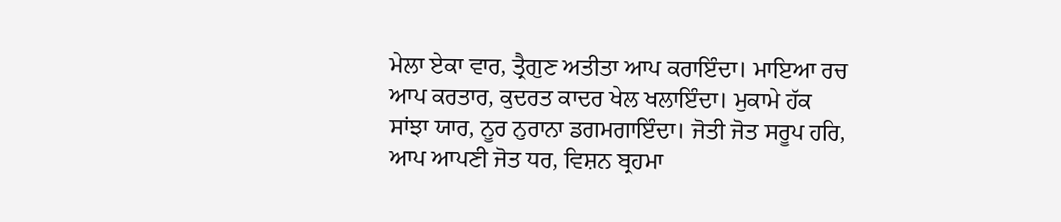ਮੇਲਾ ਏਕਾ ਵਾਰ, ਤ੍ਰੈਗੁਣ ਅਤੀਤਾ ਆਪ ਕਰਾਇੰਦਾ। ਮਾਇਆ ਰਚ ਆਪ ਕਰਤਾਰ, ਕੁਦਰਤ ਕਾਦਰ ਖੇਲ ਖਲਾਇੰਦਾ। ਮੁਕਾਮੇ ਹੱਕ ਸਾਂਝਾ ਯਾਰ, ਨੂਰ ਨੁਰਾਨਾ ਡਗਮਗਾਇੰਦਾ। ਜੋਤੀ ਜੋਤ ਸਰੂਪ ਹਰਿ, ਆਪ ਆਪਣੀ ਜੋਤ ਧਰ, ਵਿਸ਼ਨ ਬ੍ਰਹਮਾ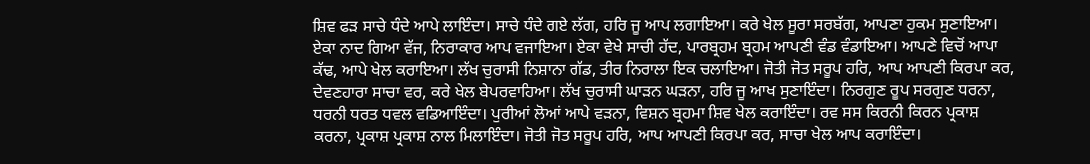ਸ਼ਿਵ ਫੜ ਸਾਚੇ ਧੰਦੇ ਆਪੇ ਲਾਇੰਦਾ। ਸਾਚੇ ਧੰਦੇ ਗਏ ਲੱਗ, ਹਰਿ ਜੂ ਆਪ ਲਗਾਇਆ। ਕਰੇ ਖੇਲ ਸੂਰਾ ਸਰਬੱਗ, ਆਪਣਾ ਹੁਕਮ ਸੁਣਾਇਆ। ਏਕਾ ਨਾਦ ਗਿਆ ਵੱਜ, ਨਿਰਾਕਾਰ ਆਪ ਵਜਾਇਆ। ਏਕਾ ਵੇਖੇ ਸਾਚੀ ਹੱਦ, ਪਾਰਬ੍ਰਹਮ ਬ੍ਰਹਮ ਆਪਣੀ ਵੰਡ ਵੰਡਾਇਆ। ਆਪਣੇ ਵਿਚੋਂ ਆਪਾ ਕੱਢ, ਆਪੇ ਖੇਲ ਕਰਾਇਆ। ਲੱਖ ਚੁਰਾਸੀ ਨਿਸ਼ਾਨਾ ਗੱਡ, ਤੀਰ ਨਿਰਾਲਾ ਇਕ ਚਲਾਇਆ। ਜੋਤੀ ਜੋਤ ਸਰੂਪ ਹਰਿ, ਆਪ ਆਪਣੀ ਕਿਰਪਾ ਕਰ, ਦੇਵਣਹਾਰਾ ਸਾਚਾ ਵਰ, ਕਰੇ ਖੇਲ ਬੇਪਰਵਾਹਿਆ। ਲੱਖ ਚੁਰਾਸੀ ਘਾੜਨ ਘੜਨਾ, ਹਰਿ ਜੂ ਆਖ ਸੁਣਾਇੰਦਾ। ਨਿਰਗੁਣ ਰੂਪ ਸਰਗੁਣ ਧਰਨਾ, ਧਰਨੀ ਧਰਤ ਧਵਲ ਵਡਿਆਇੰਦਾ। ਪੁਰੀਆਂ ਲੋਆਂ ਆਪੇ ਵੜਨਾ, ਵਿਸ਼ਨ ਬ੍ਰਹਮਾ ਸ਼ਿਵ ਖੇਲ ਕਰਾਇੰਦਾ। ਰਵ ਸਸ ਕਿਰਨੀ ਕਿਰਨ ਪ੍ਰਕਾਸ਼ ਕਰਨਾ, ਪ੍ਰਕਾਸ਼ ਪ੍ਰਕਾਸ਼ ਨਾਲ ਮਿਲਾਇੰਦਾ। ਜੋਤੀ ਜੋਤ ਸਰੂਪ ਹਰਿ, ਆਪ ਆਪਣੀ ਕਿਰਪਾ ਕਰ, ਸਾਚਾ ਖੇਲ ਆਪ ਕਰਾਇੰਦਾ।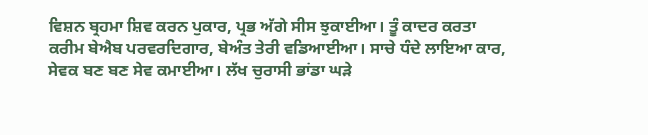ਵਿਸ਼ਨ ਬ੍ਰਹਮਾ ਸ਼ਿਵ ਕਰਨ ਪੁਕਾਰ, ਪ੍ਰਭ ਅੱਗੇ ਸੀਸ ਝੁਕਾਈਆ। ਤੂੰ ਕਾਦਰ ਕਰਤਾ ਕਰੀਮ ਬੇਐਬ ਪਰਵਰਦਿਗਾਰ, ਬੇਅੰਤ ਤੇਰੀ ਵਡਿਆਈਆ। ਸਾਚੇ ਧੰਦੇ ਲਾਇਆ ਕਾਰ, ਸੇਵਕ ਬਣ ਬਣ ਸੇਵ ਕਮਾਈਆ। ਲੱਖ ਚੁਰਾਸੀ ਭਾਂਡਾ ਘੜੇ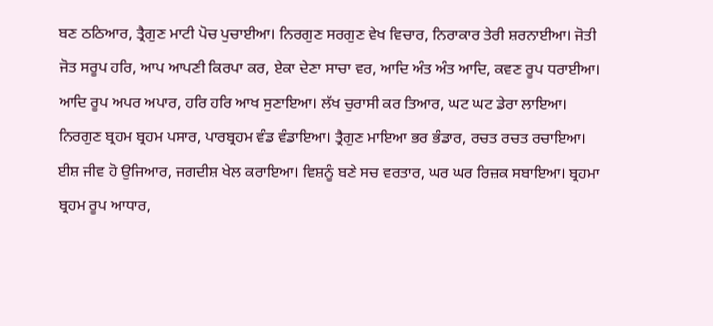ਬਣ ਠਠਿਆਰ, ਤ੍ਰੈਗੁਣ ਮਾਟੀ ਪੋਚ ਪੁਚਾਈਆ। ਨਿਰਗੁਣ ਸਰਗੁਣ ਵੇਖ ਵਿਚਾਰ, ਨਿਰਾਕਾਰ ਤੇਰੀ ਸ਼ਰਨਾਈਆ। ਜੋਤੀ ਜੋਤ ਸਰੂਪ ਹਰਿ, ਆਪ ਆਪਣੀ ਕਿਰਪਾ ਕਰ, ਏਕਾ ਦੇਣਾ ਸਾਚਾ ਵਰ, ਆਦਿ ਅੰਤ ਅੰਤ ਆਦਿ, ਕਵਣ ਰੂਪ ਧਰਾਈਆ। ਆਦਿ ਰੂਪ ਅਪਰ ਅਪਾਰ, ਹਰਿ ਹਰਿ ਆਖ ਸੁਣਾਇਆ। ਲੱਖ ਚੁਰਾਸੀ ਕਰ ਤਿਆਰ, ਘਟ ਘਟ ਡੇਰਾ ਲਾਇਆ। ਨਿਰਗੁਣ ਬ੍ਰਹਮ ਬ੍ਰਹਮ ਪਸਾਰ, ਪਾਰਬ੍ਰਹਮ ਵੰਡ ਵੰਡਾਇਆ। ਤ੍ਰੈਗੁਣ ਮਾਇਆ ਭਰ ਭੰਡਾਰ, ਰਚਤ ਰਚਤ ਰਚਾਇਆ। ਈਸ਼ ਜੀਵ ਹੋ ਉਜਿਆਰ, ਜਗਦੀਸ਼ ਖੇਲ ਕਰਾਇਆ। ਵਿਸ਼ਨੂੰ ਬਣੇ ਸਚ ਵਰਤਾਰ, ਘਰ ਘਰ ਰਿਜ਼ਕ ਸਬਾਇਆ। ਬ੍ਰਹਮਾ ਬ੍ਰਹਮ ਰੂਪ ਆਧਾਰ,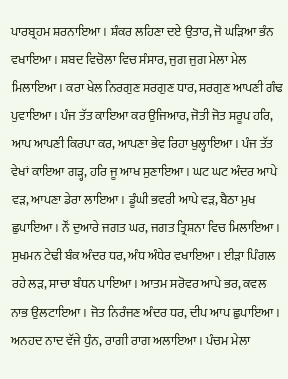ਪਾਰਬ੍ਰਹਮ ਸ਼ਰਨਾਇਆ। ਸ਼ੰਕਰ ਲਹਿਣਾ ਦਏ ਉਤਾਰ, ਜੋ ਘੜਿਆ ਭੰਨ ਵਖਾਇਆ। ਸ਼ਬਦ ਵਿਚੋਲਾ ਵਿਚ ਸੰਸਾਰ, ਜੁਗ ਜੁਗ ਮੇਲਾ ਮੇਲ ਮਿਲਾਇਆ। ਕਰਾ ਖੇਲ ਨਿਰਗੁਣ ਸਰਗੁਣ ਧਾਰ, ਸਰਗੁਣ ਆਪਣੀ ਗੰਢ ਪੁਵਾਇਆ। ਪੰਜ ਤੱਤ ਕਾਇਆ ਕਰ ਉਜਿਆਰ, ਜੋਤੀ ਜੋਤ ਸਰੂਪ ਹਰਿ, ਆਪ ਆਪਣੀ ਕਿਰਪਾ ਕਰ, ਆਪਣਾ ਭੇਵ ਰਿਹਾ ਖੁਲ੍ਹਾਇਆ। ਪੰਜ ਤੱਤ ਵੇਖਾਂ ਕਾਇਆ ਗੜ੍ਹ, ਹਰਿ ਜੂ ਆਖ ਸੁਣਾਇਆ। ਘਟ ਘਟ ਅੰਦਰ ਆਪੇ ਵੜ, ਆਪਣਾ ਡੇਰਾ ਲਾਇਆ। ਡੂੰਘੀ ਭਵਰੀ ਆਪੇ ਵੜ, ਬੈਠਾ ਮੁਖ ਛੁਪਾਇਆ। ਨੌਂ ਦੁਆਰੇ ਜਗਤ ਘਰ, ਜਗਤ ਤ੍ਰਿਸ਼ਨਾ ਵਿਚ ਮਿਲਾਇਆ। ਸੁਖਮਨ ਟੇਢੀ ਬੰਕ ਅੰਦਰ ਧਰ, ਅੰਧ ਅੰਧੇਰ ਵਖਾਇਆ। ਈੜਾ ਪਿੰਗਲ ਰਹੇ ਲੜ, ਸਾਚਾ ਬੰਧਨ ਪਾਇਆ। ਆਤਮ ਸਰੋਵਰ ਆਪੇ ਭਰ, ਕਵਲ ਨਾਭ ਉਲਟਾਇਆ। ਜੋਤ ਨਿਰੰਜਣ ਅੰਦਰ ਧਰ, ਦੀਪ ਆਪ ਛੁਪਾਇਆ। ਅਨਹਦ ਨਾਦ ਵੱਜੇ ਧੁੰਨ, ਰਾਗੀ ਰਾਗ ਅਲਾਇਆ। ਪੰਚਮ ਮੇਲਾ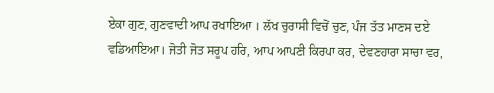ਏਕਾ ਗੁਣ, ਗੁਣਵਾਦੀ ਆਪ ਰਖਾਇਆ । ਲੱਖ ਚੁਰਾਸੀ ਵਿਚੋਂ ਚੁਣ, ਪੰਜ ਤੱਤ ਮਾਣਸ ਦਏ ਵਡਿਆਇਆ। ਜੋਤੀ ਜੋਤ ਸਰੂਪ ਹਰਿ, ਆਪ ਆਪਣੀ ਕਿਰਪਾ ਕਰ, ਦੇਵਣਹਾਰਾ ਸਾਚਾ ਵਰ,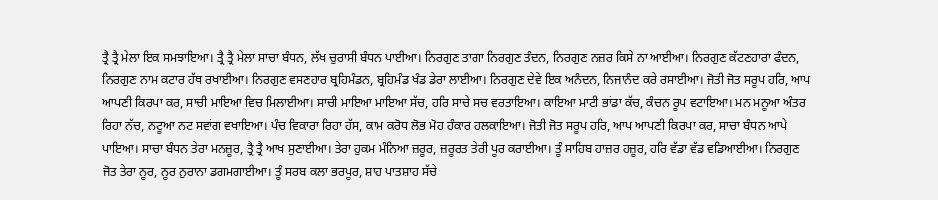ਤ੍ਰੈ ਤ੍ਰੈ ਮੇਲਾ ਇਕ ਸਮਝਾਇਆ। ਤ੍ਰੈ ਤ੍ਰੈ ਮੇਲਾ ਸਾਚਾ ਬੰਧਨ, ਲੱਖ ਚੁਰਾਸੀ ਬੰਧਨ ਪਾਈਆ। ਨਿਰਗੁਣ ਤਾਗਾ ਨਿਰਗੁਣ ਤੰਦਨ, ਨਿਰਗੁਣ ਨਜ਼ਰ ਕਿਸੇ ਨਾ ਆਈਆ। ਨਿਰਗੁਣ ਕੱਟਣਹਾਰਾ ਫੰਦਨ, ਨਿਰਗੁਣ ਨਾਮ ਕਟਾਰ ਹੱਥ ਰਖਾਈਆ। ਨਿਰਗੁਣ ਵਸਣਹਾਰ ਬ੍ਰਹਿਮੰਡਨ, ਬ੍ਰਹਿਮੰਡ ਖੰਡ ਡੇਰਾ ਲਾਈਆ। ਨਿਰਗੁਣ ਦੇਵੇ ਇਕ ਅਨੰਦਨ, ਨਿਜਾਨੰਦ ਕਰੇ ਰਸਾਈਆ। ਜੋਤੀ ਜੋਤ ਸਰੂਪ ਹਰਿ, ਆਪ ਆਪਣੀ ਕਿਰਪਾ ਕਰ, ਸਾਚੀ ਮਾਇਆ ਵਿਚ ਮਿਲਾਈਆ। ਸਾਚੀ ਮਾਇਆ ਮਾਇਆ ਸੱਚ, ਹਰਿ ਸਾਚੇ ਸਚ ਵਰਤਾਇਆ। ਕਾਇਆ ਮਾਟੀ ਭਾਂਡਾ ਕੱਚ, ਕੰਚਨ ਰੂਪ ਵਟਾਇਆ। ਮਨ ਮਨੂਆ ਅੰਤਰ ਰਿਹਾ ਨੱਚ, ਨਟੂਆ ਨਟ ਸਵਾਂਗ ਵਖਾਇਆ। ਪੰਚ ਵਿਕਾਰਾ ਰਿਹਾ ਹੱਸ, ਕਾਮ ਕਰੋਧ ਲੋਭ ਮੋਹ ਹੰਕਾਰ ਹਲਕਾਇਆ। ਜੋਤੀ ਜੋਤ ਸਰੂਪ ਹਰਿ, ਆਪ ਆਪਣੀ ਕਿਰਪਾ ਕਰ, ਸਾਚਾ ਬੰਧਨ ਆਪੇ ਪਾਇਆ। ਸਾਚਾ ਬੰਧਨ ਤੇਰਾ ਮਨਜ਼ੂਰ, ਤ੍ਰੈ ਤ੍ਰੈ ਆਖ ਸੁਣਾਈਆ। ਤੇਰਾ ਹੁਕਮ ਮੰਨਿਆ ਜ਼ਰੂਰ, ਜ਼ਰੂਰਤ ਤੇਰੀ ਪੂਰ ਕਰਾਈਆ। ਤੂੰ ਸਾਹਿਬ ਹਾਜ਼ਰ ਹਜ਼ੂਰ, ਹਰਿ ਵੱਡਾ ਵੱਡ ਵਡਿਆਈਆ। ਨਿਰਗੁਣ ਜੋਤ ਤੇਰਾ ਨੂਰ, ਨੂਰ ਨੁਰਾਨਾ ਡਗਮਗਾਈਆ। ਤੂੰ ਸਰਬ ਕਲਾ ਭਰਪੂਰ, ਸ਼ਾਹ ਪਾਤਸ਼ਾਹ ਸੱਚੇ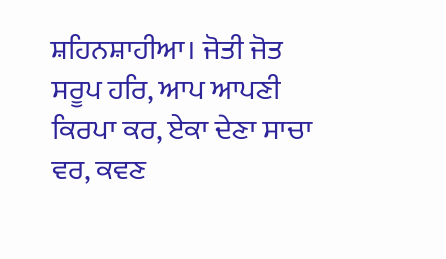ਸ਼ਹਿਨਸ਼ਾਹੀਆ। ਜੋਤੀ ਜੋਤ ਸਰੂਪ ਹਰਿ, ਆਪ ਆਪਣੀ ਕਿਰਪਾ ਕਰ, ਏਕਾ ਦੇਣਾ ਸਾਚਾ ਵਰ, ਕਵਣ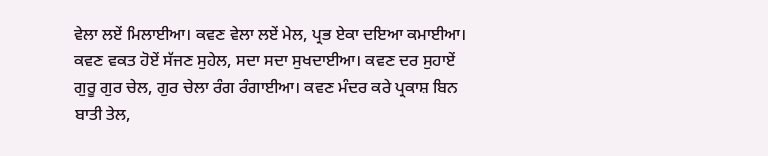ਵੇਲਾ ਲਏਂ ਮਿਲਾਈਆ। ਕਵਣ ਵੇਲਾ ਲਏਂ ਮੇਲ, ਪ੍ਰਭ ਏਕਾ ਦਇਆ ਕਮਾਈਆ। ਕਵਣ ਵਕਤ ਹੋਏਂ ਸੱਜਣ ਸੁਹੇਲ, ਸਦਾ ਸਦਾ ਸੁਖਦਾਈਆ। ਕਵਣ ਦਰ ਸੁਹਾਏਂ ਗੁਰੂ ਗੁਰ ਚੇਲ, ਗੁਰ ਚੇਲਾ ਰੰਗ ਰੰਗਾਈਆ। ਕਵਣ ਮੰਦਰ ਕਰੇ ਪ੍ਰਕਾਸ਼ ਬਿਨ ਬਾਤੀ ਤੇਲ,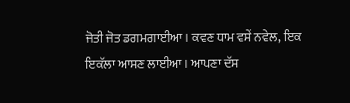ਜੋਤੀ ਜੋਤ ਡਗਮਗਾਈਆ। ਕਵਣ ਧਾਮ ਵਸੇਂ ਨਵੇਲ, ਇਕ ਇਕੱਲਾ ਆਸਣ ਲਾਈਆ। ਆਪਣਾ ਦੱਸ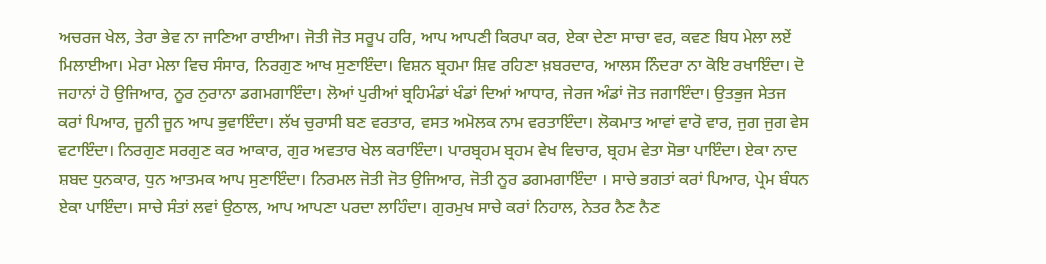ਅਚਰਜ ਖੇਲ, ਤੇਰਾ ਭੇਵ ਨਾ ਜਾਣਿਆ ਰਾਈਆ। ਜੋਤੀ ਜੋਤ ਸਰੂਪ ਹਰਿ, ਆਪ ਆਪਣੀ ਕਿਰਪਾ ਕਰ, ਏਕਾ ਦੇਣਾ ਸਾਚਾ ਵਰ, ਕਵਣ ਬਿਧ ਮੇਲਾ ਲਏਂ ਮਿਲਾਈਆ। ਮੇਰਾ ਮੇਲਾ ਵਿਚ ਸੰਸਾਰ, ਨਿਰਗੁਣ ਆਖ ਸੁਣਾਇੰਦਾ। ਵਿਸ਼ਨ ਬ੍ਰਹਮਾ ਸ਼ਿਵ ਰਹਿਣਾ ਖ਼ਬਰਦਾਰ, ਆਲਸ ਨਿੰਦਰਾ ਨਾ ਕੋਇ ਰਖਾਇੰਦਾ। ਦੋ ਜਹਾਨਾਂ ਹੋ ਉਜਿਆਰ, ਨੂਰ ਨੁਰਾਨਾ ਡਗਮਗਾਇੰਦਾ। ਲੋਆਂ ਪੁਰੀਆਂ ਬ੍ਰਹਿਮੰਡਾਂ ਖੰਡਾਂ ਦਿਆਂ ਆਧਾਰ, ਜੇਰਜ ਅੰਡਾਂ ਜੋਤ ਜਗਾਇੰਦਾ। ਉਤਭੁਜ ਸੇਤਜ ਕਰਾਂ ਪਿਆਰ, ਜੂਨੀ ਜੂਨ ਆਪ ਭੁਵਾਇੰਦਾ। ਲੱਖ ਚੁਰਾਸੀ ਬਣ ਵਰਤਾਰ, ਵਸਤ ਅਮੋਲਕ ਨਾਮ ਵਰਤਾਇੰਦਾ। ਲੋਕਮਾਤ ਆਵਾਂ ਵਾਰੋ ਵਾਰ, ਜੁਗ ਜੁਗ ਵੇਸ ਵਟਾਇੰਦਾ। ਨਿਰਗੁਣ ਸਰਗੁਣ ਕਰ ਆਕਾਰ, ਗੁਰ ਅਵਤਾਰ ਖੇਲ ਕਰਾਇੰਦਾ। ਪਾਰਬ੍ਰਹਮ ਬ੍ਰਹਮ ਵੇਖ ਵਿਚਾਰ, ਬ੍ਰਹਮ ਵੇਤਾ ਸੋਭਾ ਪਾਇੰਦਾ। ਏਕਾ ਨਾਦ ਸ਼ਬਦ ਧੁਨਕਾਰ, ਧੁਨ ਆਤਮਕ ਆਪ ਸੁਣਾਇੰਦਾ। ਨਿਰਮਲ ਜੋਤੀ ਜੋਤ ਉਜਿਆਰ, ਜੋਤੀ ਨੂਰ ਡਗਮਗਾਇੰਦਾ । ਸਾਚੇ ਭਗਤਾਂ ਕਰਾਂ ਪਿਆਰ, ਪ੍ਰੇਮ ਬੰਧਨ ਏਕਾ ਪਾਇੰਦਾ। ਸਾਚੇ ਸੰਤਾਂ ਲਵਾਂ ਉਠਾਲ, ਆਪ ਆਪਣਾ ਪਰਦਾ ਲਾਹਿੰਦਾ। ਗੁਰਮੁਖ ਸਾਚੇ ਕਰਾਂ ਨਿਹਾਲ, ਨੇਤਰ ਨੈਣ ਨੈਣ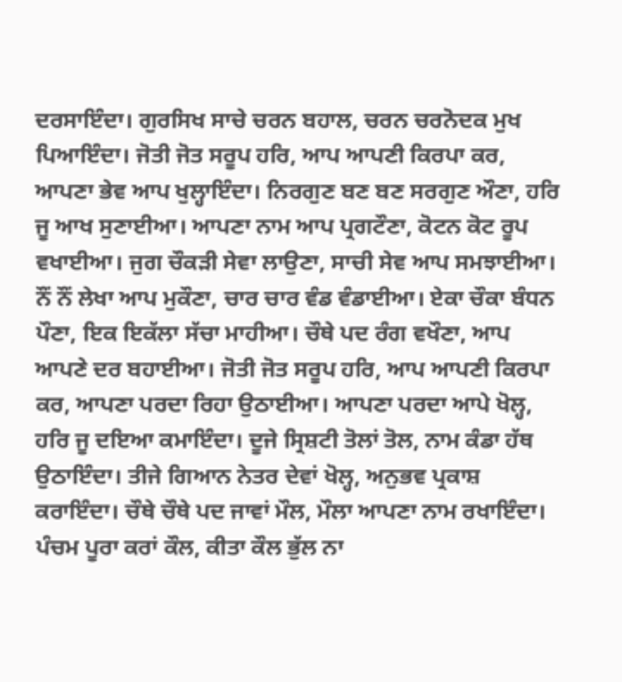ਦਰਸਾਇੰਦਾ। ਗੁਰਸਿਖ ਸਾਚੇ ਚਰਨ ਬਹਾਲ, ਚਰਨ ਚਰਨੋਦਕ ਮੁਖ ਪਿਆਇੰਦਾ। ਜੋਤੀ ਜੋਤ ਸਰੂਪ ਹਰਿ, ਆਪ ਆਪਣੀ ਕਿਰਪਾ ਕਰ, ਆਪਣਾ ਭੇਵ ਆਪ ਖੁਲ੍ਹਾਇੰਦਾ। ਨਿਰਗੁਣ ਬਣ ਬਣ ਸਰਗੁਣ ਔਣਾ, ਹਰਿ ਜੂ ਆਖ ਸੁਣਾਈਆ। ਆਪਣਾ ਨਾਮ ਆਪ ਪ੍ਰਗਟੌਣਾ, ਕੋਟਨ ਕੋਟ ਰੂਪ ਵਖਾਈਆ। ਜੁਗ ਚੌਕੜੀ ਸੇਵਾ ਲਾਉਣਾ, ਸਾਚੀ ਸੇਵ ਆਪ ਸਮਝਾਈਆ। ਨੌਂ ਨੌਂ ਲੇਖਾ ਆਪ ਮੁਕੌਣਾ, ਚਾਰ ਚਾਰ ਵੰਡ ਵੰਡਾਈਆ। ਏਕਾ ਚੌਕਾ ਬੰਧਨ ਪੌਣਾ, ਇਕ ਇਕੱਲਾ ਸੱਚਾ ਮਾਹੀਆ। ਚੌਥੇ ਪਦ ਰੰਗ ਵਖੌਣਾ, ਆਪ ਆਪਣੇ ਦਰ ਬਹਾਈਆ। ਜੋਤੀ ਜੋਤ ਸਰੂਪ ਹਰਿ, ਆਪ ਆਪਣੀ ਕਿਰਪਾ ਕਰ, ਆਪਣਾ ਪਰਦਾ ਰਿਹਾ ਉਠਾਈਆ। ਆਪਣਾ ਪਰਦਾ ਆਪੇ ਖੋਲ੍ਹ, ਹਰਿ ਜੂ ਦਇਆ ਕਮਾਇੰਦਾ। ਦੂਜੇ ਸ੍ਰਿਸ਼ਟੀ ਤੋਲਾਂ ਤੋਲ, ਨਾਮ ਕੰਡਾ ਹੱਥ ਉਠਾਇੰਦਾ। ਤੀਜੇ ਗਿਆਨ ਨੇਤਰ ਦੇਵਾਂ ਖੋਲ੍ਹ, ਅਨੁਭਵ ਪ੍ਰਕਾਸ਼ ਕਰਾਇੰਦਾ। ਚੌਥੇ ਚੌਥੇ ਪਦ ਜਾਵਾਂ ਮੌਲ, ਮੌਲਾ ਆਪਣਾ ਨਾਮ ਰਖਾਇੰਦਾ। ਪੰਚਮ ਪੂਰਾ ਕਰਾਂ ਕੌਲ, ਕੀਤਾ ਕੌਲ ਭੁੱਲ ਨਾ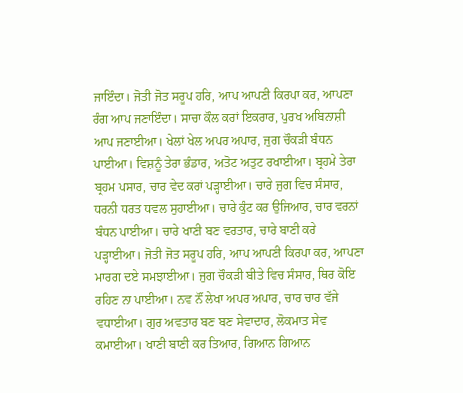ਜਾਇੰਦਾ। ਜੋਤੀ ਜੋਤ ਸਰੂਪ ਹਰਿ, ਆਪ ਆਪਣੀ ਕਿਰਪਾ ਕਰ, ਆਪਣਾ ਰੰਗ ਆਪ ਜਣਾਇੰਦਾ। ਸਾਚਾ ਕੌਲ ਕਰਾਂ ਇਕਰਾਰ, ਪੁਰਖ ਅਬਿਨਾਸ਼ੀ ਆਪ ਜਣਾਈਆ। ਖੇਲਾਂ ਖੇਲ ਅਪਰ ਅਪਾਰ, ਜੁਗ ਚੌਕੜੀ ਬੰਧਨ ਪਾਈਆ। ਵਿਸ਼ਨੂੰ ਤੇਰਾ ਭੰਡਾਰ, ਅਤੋਟ ਅਤੁਟ ਰਖਾਈਆ। ਬ੍ਰਹਮੇ ਤੇਰਾ ਬ੍ਰਹਮ ਪਸਾਰ, ਚਾਰ ਵੇਦ ਕਰਾਂ ਪੜ੍ਹਾਈਆ। ਚਾਰੇ ਜੁਗ ਵਿਚ ਸੰਸਾਰ, ਧਰਨੀ ਧਰਤ ਧਵਲ ਸੁਹਾਈਆ। ਚਾਰੇ ਕੁੰਟ ਕਰ ਉਜਿਆਰ, ਚਾਰ ਵਰਨਾਂ ਬੰਧਨ ਪਾਈਆ। ਚਾਰੇ ਖਾਣੀ ਬਣ ਵਰਤਾਰ, ਚਾਰੇ ਬਾਣੀ ਕਰੇ ਪੜ੍ਹਾਈਆ। ਜੋਤੀ ਜੋਤ ਸਰੂਪ ਹਰਿ, ਆਪ ਆਪਣੀ ਕਿਰਪਾ ਕਰ, ਆਪਣਾ ਮਾਰਗ ਦਏ ਸਮਝਾਈਆ। ਜੁਗ ਚੌਕੜੀ ਬੀਤੇ ਵਿਚ ਸੰਸਾਰ, ਥਿਰ ਕੋਇ ਰਹਿਣ ਨਾ ਪਾਈਆ। ਨਵ ਨੌਂ ਲੇਖਾ ਅਪਰ ਅਪਾਰ, ਚਾਰ ਚਾਰ ਵੱਜੇ ਵਧਾਈਆ। ਗੁਰ ਅਵਤਾਰ ਬਣ ਬਣ ਸੇਵਾਦਾਰ, ਲੋਕਮਾਤ ਸੇਵ ਕਮਾਈਆ। ਖਾਣੀ ਬਾਣੀ ਕਰ ਤਿਆਰ, ਗਿਆਨ ਗਿਆਨ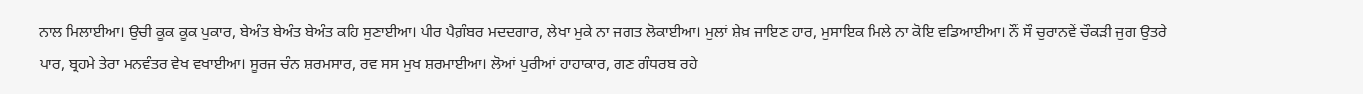ਨਾਲ ਮਿਲਾਈਆ। ਉਚੀ ਕੂਕ ਕੂਕ ਪੁਕਾਰ, ਬੇਅੰਤ ਬੇਅੰਤ ਬੇਅੰਤ ਕਹਿ ਸੁਣਾਈਆ। ਪੀਰ ਪੈਗ਼ੰਬਰ ਮਦਦਗਾਰ, ਲੇਖਾ ਮੁਕੇ ਨਾ ਜਗਤ ਲੋਕਾਈਆ। ਮੁਲਾਂ ਸ਼ੇਖ਼ ਜਾਇਣ ਹਾਰ, ਮੁਸਾਇਕ ਮਿਲੇ ਨਾ ਕੋਇ ਵਡਿਆਈਆ। ਨੌਂ ਸੌ ਚੁਰਾਨਵੇਂ ਚੌਕੜੀ ਜੁਗ ਉਤਰੇ ਪਾਰ, ਬ੍ਰਹਮੇ ਤੇਰਾ ਮਨਵੰਤਰ ਵੇਖ ਵਖਾਈਆ। ਸੂਰਜ ਚੰਨ ਸ਼ਰਮਸਾਰ, ਰਵ ਸਸ ਮੁਖ ਸ਼ਰਮਾਈਆ। ਲੋਆਂ ਪੁਰੀਆਂ ਹਾਹਾਕਾਰ, ਗਣ ਗੰਧਰਬ ਰਹੇ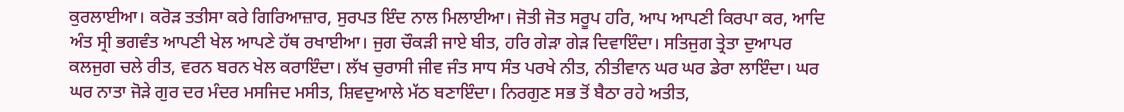ਕੁਰਲਾਈਆ। ਕਰੋੜ ਤਤੀਸਾ ਕਰੇ ਗਿਰਿਆਜ਼ਾਰ, ਸੁਰਪਤ ਇੰਦ ਨਾਲ ਮਿਲਾਈਆ। ਜੋਤੀ ਜੋਤ ਸਰੂਪ ਹਰਿ, ਆਪ ਆਪਣੀ ਕਿਰਪਾ ਕਰ, ਆਦਿ ਅੰਤ ਸ੍ਰੀ ਭਗਵੰਤ ਆਪਣੀ ਖੇਲ ਆਪਣੇ ਹੱਥ ਰਖਾਈਆ। ਜੁਗ ਚੌਕੜੀ ਜਾਏ ਬੀਤ, ਹਰਿ ਗੇੜਾ ਗੇੜ ਦਿਵਾਇੰਦਾ। ਸਤਿਜੁਗ ਤ੍ਰੇਤਾ ਦੁਆਪਰ ਕਲਜੁਗ ਚਲੇ ਰੀਤ, ਵਰਨ ਬਰਨ ਖੇਲ ਕਰਾਇੰਦਾ। ਲੱਖ ਚੁਰਾਸੀ ਜੀਵ ਜੰਤ ਸਾਧ ਸੰਤ ਪਰਖੇ ਨੀਤ, ਨੀਤੀਵਾਨ ਘਰ ਘਰ ਡੇਰਾ ਲਾਇੰਦਾ। ਘਰ ਘਰ ਨਾਤਾ ਜੋੜੇ ਗੁਰ ਦਰ ਮੰਦਰ ਮਸਜਿਦ ਮਸੀਤ, ਸ਼ਿਵਦੁਆਲੇ ਮੱਠ ਬਣਾਇੰਦਾ। ਨਿਰਗੁਣ ਸਭ ਤੋਂ ਬੈਠਾ ਰਹੇ ਅਤੀਤ,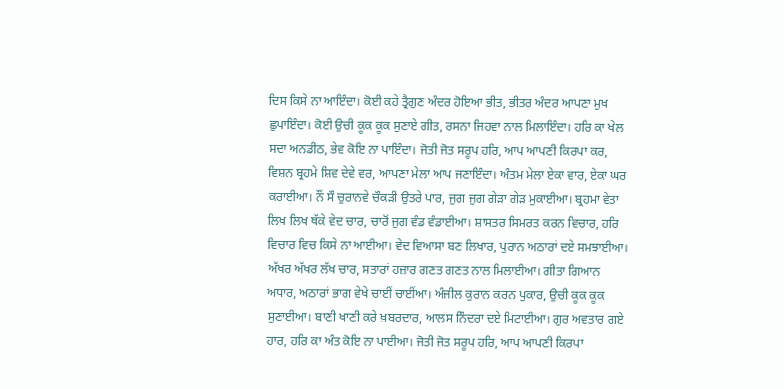ਦਿਸ ਕਿਸੇ ਨਾ ਆਇੰਦਾ। ਕੋਈ ਕਹੇ ਤ੍ਰੈਗੁਣ ਅੰਦਰ ਹੋਇਆ ਭੀਤ, ਭੀਤਰ ਅੰਦਰ ਆਪਣਾ ਮੁਖ ਛੁਪਾਇੰਦਾ। ਕੋਈ ਉਚੀ ਕੂਕ ਕੂਕ ਸੁਣਾਏ ਗੀਤ, ਰਸਨਾ ਜਿਹਵਾ ਨਾਲ ਮਿਲਾਇੰਦਾ। ਹਰਿ ਕਾ ਖੇਲ ਸਦਾ ਅਨਡੀਠ, ਭੇਵ ਕੋਇ ਨਾ ਪਾਇੰਦਾ। ਜੋਤੀ ਜੋਤ ਸਰੂਪ ਹਰਿ, ਆਪ ਆਪਣੀ ਕਿਰਪਾ ਕਰ, ਵਿਸ਼ਨ ਬ੍ਰਹਮੇ ਸ਼ਿਵ ਦੇਵੇ ਵਰ, ਆਪਣਾ ਮੇਲਾ ਆਪ ਜਣਾਇੰਦਾ। ਅੰਤਮ ਮੇਲਾ ਏਕਾ ਵਾਰ, ਏਕਾ ਘਰ ਕਰਾਈਆ। ਨੌਂ ਸੌ ਚੁਰਾਨਵੇ ਚੌਕੜੀ ਉਤਰੇ ਪਾਰ, ਜੁਗ ਜੁਗ ਗੇੜਾ ਗੇੜ ਮੁਕਾਈਆ। ਬ੍ਰਹਮਾ ਵੇਤਾ ਲਿਖ ਲਿਖ ਥੱਕੇ ਵੇਦ ਚਾਰ, ਚਾਰੋਂ ਜੁਗ ਵੰਡ ਵੰਡਾਈਆ। ਸ਼ਾਸਤਰ ਸਿਮਰਤ ਕਰਨ ਵਿਚਾਰ, ਹਰਿ ਵਿਚਾਰ ਵਿਚ ਕਿਸੇ ਨਾ ਆਈਆ। ਵੇਦ ਵਿਆਸਾ ਬਣ ਲਿਖਾਰ, ਪੁਰਾਨ ਅਠਾਰਾਂ ਦਏ ਸਮਝਾਈਆ। ਅੱਖਰ ਅੱਖਰ ਲੱਖ ਚਾਰ, ਸਤਾਰਾਂ ਹਜ਼ਾਰ ਗਣਤ ਗਣਤ ਨਾਲ ਮਿਲਾਈਆ। ਗੀਤਾ ਗਿਆਨ ਅਧਾਰ, ਅਠਾਰਾਂ ਭਾਗ ਵੇਖੇ ਚਾਈਂ ਚਾਈਂਆ। ਅੰਜੀਲ ਕੁਰਾਨ ਕਰਨ ਪੁਕਾਰ, ਉਚੀ ਕੂਕ ਕੂਕ ਸੁਣਾਈਆ। ਬਾਣੀ ਖਾਣੀ ਕਰੇ ਖ਼ਬਰਦਾਰ, ਆਲਸ ਨਿੰਦਰਾ ਦਏ ਮਿਟਾਈਆ। ਗੁਰ ਅਵਤਾਰ ਗਏ ਹਾਰ, ਹਰਿ ਕਾ ਅੰਤ ਕੋਇ ਨਾ ਪਾਈਆ। ਜੋਤੀ ਜੋਤ ਸਰੂਪ ਹਰਿ, ਆਪ ਆਪਣੀ ਕਿਰਪਾ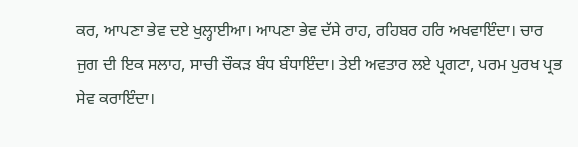ਕਰ, ਆਪਣਾ ਭੇਵ ਦਏ ਖੁਲ੍ਹਾਈਆ। ਆਪਣਾ ਭੇਵ ਦੱਸੇ ਰਾਹ, ਰਹਿਬਰ ਹਰਿ ਅਖਵਾਇੰਦਾ। ਚਾਰ ਜੁਗ ਦੀ ਇਕ ਸਲਾਹ, ਸਾਚੀ ਚੌਕੜ ਬੰਧ ਬੰਧਾਇੰਦਾ। ਤੇਈ ਅਵਤਾਰ ਲਏ ਪ੍ਰਗਟਾ, ਪਰਮ ਪੁਰਖ ਪ੍ਰਭ ਸੇਵ ਕਰਾਇੰਦਾ।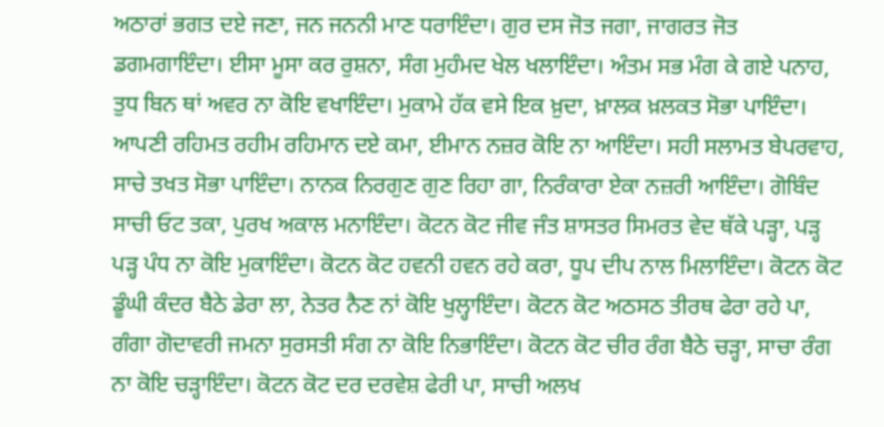ਅਠਾਰਾਂ ਭਗਤ ਦਏ ਜਣਾ, ਜਨ ਜਨਨੀ ਮਾਣ ਧਰਾਇੰਦਾ। ਗੁਰ ਦਸ ਜੋਤ ਜਗਾ, ਜਾਗਰਤ ਜੋਤ ਡਗਮਗਾਇੰਦਾ। ਈਸਾ ਮੂਸਾ ਕਰ ਰੁਸ਼ਨਾ, ਸੰਗ ਮੁਹੰਮਦ ਖੇਲ ਖਲਾਇੰਦਾ। ਅੰਤਮ ਸਭ ਮੰਗ ਕੇ ਗਏ ਪਨਾਹ, ਤੁਧ ਬਿਨ ਥਾਂ ਅਵਰ ਨਾ ਕੋਇ ਵਖਾਇੰਦਾ। ਮੁਕਾਮੇ ਹੱਕ ਵਸੇ ਇਕ ਖ਼ੁਦਾ, ਖ਼ਾਲਕ ਖ਼ਲਕਤ ਸੋਭਾ ਪਾਇੰਦਾ। ਆਪਣੀ ਰਹਿਮਤ ਰਹੀਮ ਰਹਿਮਾਨ ਦਏ ਕਮਾ, ਈਮਾਨ ਨਜ਼ਰ ਕੋਇ ਨਾ ਆਇੰਦਾ। ਸਹੀ ਸਲਾਮਤ ਬੇਪਰਵਾਹ, ਸਾਚੇ ਤਖਤ ਸੋਭਾ ਪਾਇੰਦਾ। ਨਾਨਕ ਨਿਰਗੁਣ ਗੁਣ ਰਿਹਾ ਗਾ, ਨਿਰੰਕਾਰਾ ਏਕਾ ਨਜ਼ਰੀ ਆਇੰਦਾ। ਗੋਬਿੰਦ ਸਾਚੀ ਓਟ ਤਕਾ, ਪੁਰਖ ਅਕਾਲ ਮਨਾਇੰਦਾ। ਕੋਟਨ ਕੋਟ ਜੀਵ ਜੰਤ ਸ਼ਾਸਤਰ ਸਿਮਰਤ ਵੇਦ ਥੱਕੇ ਪੜ੍ਹਾ, ਪੜ੍ਹ ਪੜ੍ਹ ਪੰਧ ਨਾ ਕੋਇ ਮੁਕਾਇੰਦਾ। ਕੋਟਨ ਕੋਟ ਹਵਨੀ ਹਵਨ ਰਹੇ ਕਰਾ, ਧੂਪ ਦੀਪ ਨਾਲ ਮਿਲਾਇੰਦਾ। ਕੋਟਨ ਕੋਟ ਡੂੰਘੀ ਕੰਦਰ ਬੈਠੇ ਡੇਰਾ ਲਾ, ਨੇਤਰ ਨੈਣ ਨਾਂ ਕੋਇ ਖੁਲ੍ਹਾਇੰਦਾ। ਕੋਟਨ ਕੋਟ ਅਠਸਠ ਤੀਰਥ ਫੇਰਾ ਰਹੇ ਪਾ, ਗੰਗਾ ਗੋਦਾਵਰੀ ਜਮਨਾ ਸੁਰਸਤੀ ਸੰਗ ਨਾ ਕੋਇ ਨਿਭਾਇੰਦਾ। ਕੋਟਨ ਕੋਟ ਚੀਰ ਰੰਗ ਬੈਠੇ ਚੜ੍ਹਾ, ਸਾਚਾ ਰੰਗ ਨਾ ਕੋਇ ਚੜ੍ਹਾਇੰਦਾ। ਕੋਟਨ ਕੋਟ ਦਰ ਦਰਵੇਸ਼ ਫੇਰੀ ਪਾ, ਸਾਚੀ ਅਲਖ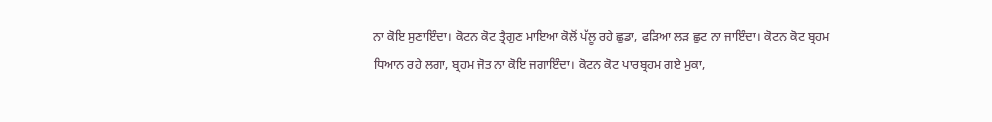ਨਾ ਕੋਇ ਸੁਣਾਇੰਦਾ। ਕੋਟਨ ਕੋਟ ਤ੍ਰੈਗੁਣ ਮਾਇਆ ਕੋਲੋਂ ਪੱਲੂ ਰਹੇ ਛੁਡਾ, ਫੜਿਆ ਲੜ ਛੁਟ ਨਾ ਜਾਇੰਦਾ। ਕੋਟਨ ਕੋਟ ਬ੍ਰਹਮ ਧਿਆਨ ਰਹੇ ਲਗਾ, ਬ੍ਰਹਮ ਜੋਤ ਨਾ ਕੋਇ ਜਗਾਇੰਦਾ। ਕੋਟਨ ਕੋਟ ਪਾਰਬ੍ਰਹਮ ਗਏ ਮੁਕਾ,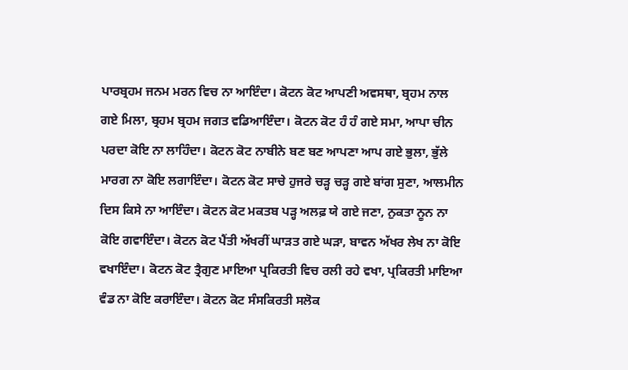ਪਾਰਬ੍ਰਹਮ ਜਨਮ ਮਰਨ ਵਿਚ ਨਾ ਆਇੰਦਾ। ਕੋਟਨ ਕੋਟ ਆਪਣੀ ਅਵਸਥਾ, ਬ੍ਰਹਮ ਨਾਲ ਗਏ ਮਿਲਾ, ਬ੍ਰਹਮ ਬ੍ਰਹਮ ਜਗਤ ਵਡਿਆਇੰਦਾ। ਕੋਟਨ ਕੋਟ ਹੰ ਹੰ ਗਏ ਸਮਾ, ਆਪਾ ਚੀਨ ਪਰਦਾ ਕੋਇ ਨਾ ਲਾਹਿੰਦਾ। ਕੋਟਨ ਕੋਟ ਨਾਬੀਨੇ ਬਣ ਬਣ ਆਪਣਾ ਆਪ ਗਏ ਭੁਲਾ, ਭੁੱਲੇ ਮਾਰਗ ਨਾ ਕੋਇ ਲਗਾਇੰਦਾ। ਕੋਟਨ ਕੋਟ ਸਾਚੇ ਹੁਜਰੇ ਚੜ੍ਹ ਚੜ੍ਹ ਗਏ ਬਾਂਗ ਸੁਣਾ, ਆਲਮੀਨ ਦਿਸ ਕਿਸੇ ਨਾ ਆਇੰਦਾ। ਕੋਟਨ ਕੋਟ ਮਕਤਬ ਪੜ੍ਹ ਅਲਫ਼ ਯੇ ਗਏ ਜਣਾ, ਨੁਕਤਾ ਨੂਨ ਨਾ ਕੋਇ ਗਵਾਇੰਦਾ। ਕੋਟਨ ਕੋਟ ਪੈਂਤੀ ਅੱਖਰੀਂ ਘਾੜਤ ਗਏ ਘੜਾ, ਬਾਵਨ ਅੱਖਰ ਲੇਖ ਨਾ ਕੋਇ ਵਖਾਇੰਦਾ। ਕੋਟਨ ਕੋਟ ਤ੍ਰੈਗੁਣ ਮਾਇਆ ਪ੍ਰਕਿਰਤੀ ਵਿਚ ਰਲੀ ਰਹੇ ਵਖਾ, ਪ੍ਰਕਿਰਤੀ ਮਾਇਆ ਵੰਡ ਨਾ ਕੋਇ ਕਰਾਇੰਦਾ। ਕੋਟਨ ਕੋਟ ਸੰਸਕਿਰਤੀ ਸਲੋਕ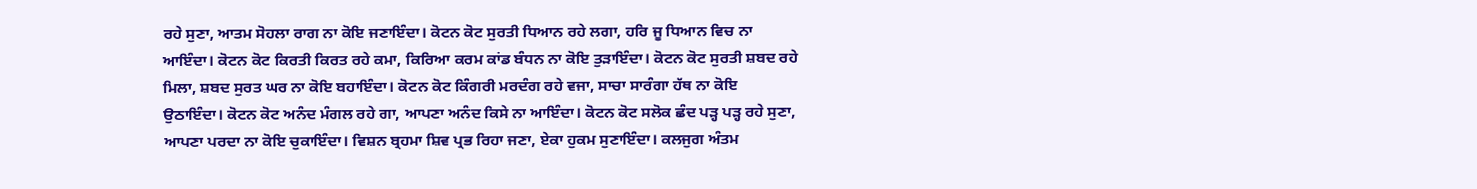ਰਹੇ ਸੁਣਾ, ਆਤਮ ਸੋਹਲਾ ਰਾਗ ਨਾ ਕੋਇ ਜਣਾਇੰਦਾ। ਕੋਟਨ ਕੋਟ ਸੁਰਤੀ ਧਿਆਨ ਰਹੇ ਲਗਾ, ਹਰਿ ਜੂ ਧਿਆਨ ਵਿਚ ਨਾ ਆਇੰਦਾ। ਕੋਟਨ ਕੋਟ ਕਿਰਤੀ ਕਿਰਤ ਰਹੇ ਕਮਾ, ਕਿਰਿਆ ਕਰਮ ਕਾਂਡ ਬੰਧਨ ਨਾ ਕੋਇ ਤੁੜਾਇੰਦਾ। ਕੋਟਨ ਕੋਟ ਸੁਰਤੀ ਸ਼ਬਦ ਰਹੇ ਮਿਲਾ, ਸ਼ਬਦ ਸੁਰਤ ਘਰ ਨਾ ਕੋਇ ਬਹਾਇੰਦਾ। ਕੋਟਨ ਕੋਟ ਕਿੰਗਰੀ ਮਰਦੰਗ ਰਹੇ ਵਜਾ, ਸਾਚਾ ਸਾਰੰਗਾ ਹੱਥ ਨਾ ਕੋਇ ਉਠਾਇੰਦਾ। ਕੋਟਨ ਕੋਟ ਅਨੰਦ ਮੰਗਲ ਰਹੇ ਗਾ, ਆਪਣਾ ਅਨੰਦ ਕਿਸੇ ਨਾ ਆਇੰਦਾ। ਕੋਟਨ ਕੋਟ ਸਲੋਕ ਛੰਦ ਪੜ੍ਹ ਪੜ੍ਹ ਰਹੇ ਸੁਣਾ, ਆਪਣਾ ਪਰਦਾ ਨਾ ਕੋਇ ਚੁਕਾਇੰਦਾ। ਵਿਸ਼ਨ ਬ੍ਰਹਮਾ ਸ਼ਿਵ ਪ੍ਰਭ ਰਿਹਾ ਜਣਾ, ਏਕਾ ਹੁਕਮ ਸੁਣਾਇੰਦਾ। ਕਲਜੁਗ ਅੰਤਮ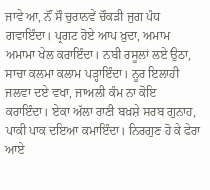ਜਾਵੇ ਆ, ਨੌਂ ਸੌ ਚੁਰਾਨਵੇਂ ਚੌਕੜੀ ਜੁਗ ਪੰਧ ਗਵਾਇੰਦਾ। ਪ੍ਰਗਟ ਹੋਏ ਆਪ ਖ਼ੁਦਾ, ਅਮਾਮ ਅਮਾਮਾ ਖੇਲ ਕਰਾਇੰਦਾ। ਨਬੀ ਰਸੂਲਾਂ ਲਏ ਉਠਾ, ਸਾਚਾ ਕਲਮਾ ਕਲਾਮ ਪੜ੍ਹਾਇੰਦਾ। ਨੂਰ ਇਲਾਹੀ ਜਲਵਾ ਦਏ ਵਖਾ, ਜਾਅਲੀ ਕੰਮ ਨਾ ਕੋਇ ਕਰਾਇੰਦਾ। ਏਕਾ ਅੱਲਾ ਰਾਣੀ ਬਖ਼ਸ਼ੇ ਸਰਬ ਗੁਨਾਹ, ਪਾਕੀ ਪਾਕ ਦਇਆ ਕਮਾਇੰਦਾ। ਨਿਰਗੁਣ ਹੋ ਕੇ ਫੇਰਾ ਆਏ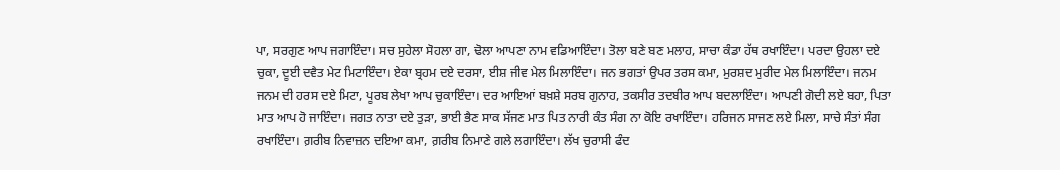ਪਾ, ਸਰਗੁਣ ਆਪ ਜਗਾਇੰਦਾ। ਸਚ ਸੁਹੇਲਾ ਸੋਹਲਾ ਗਾ, ਢੋਲਾ ਆਪਣਾ ਨਾਮ ਵਡਿਆਇੰਦਾ। ਤੋਲਾ ਬਣੇ ਬਣ ਮਲਾਹ, ਸਾਚਾ ਕੰਡਾ ਹੱਥ ਰਖਾਇੰਦਾ। ਪਰਦਾ ਉਹਲਾ ਦਏ ਚੁਕਾ, ਦੂਈ ਦਵੈਤ ਮੇਟ ਮਿਟਾਇੰਦਾ। ਏਕਾ ਬ੍ਰਹਮ ਦਏ ਦਰਸਾ, ਈਸ਼ ਜੀਵ ਮੇਲ ਮਿਲਾਇੰਦਾ। ਜਨ ਭਗਤਾਂ ਉਪਰ ਤਰਸ ਕਮਾ, ਮੁਰਸ਼ਦ ਮੁਰੀਦ ਮੇਲ ਮਿਲਾਇੰਦਾ। ਜਨਮ ਜਨਮ ਦੀ ਹਰਸ ਦਏ ਮਿਟਾ, ਪੂਰਬ ਲੇਖਾ ਆਪ ਚੁਕਾਇੰਦਾ। ਦਰ ਆਇਆਂ ਬਖ਼ਸ਼ੇ ਸਰਬ ਗੁਨਾਹ, ਤਕਸੀਰ ਤਦਬੀਰ ਆਪ ਬਦਲਾਇੰਦਾ। ਆਪਣੀ ਗੋਦੀ ਲਏ ਬਹਾ, ਪਿਤਾ ਮਾਤ ਆਪ ਹੋ ਜਾਇੰਦਾ। ਜਗਤ ਨਾਤਾ ਦਏ ਤੁੜਾ, ਭਾਈ ਭੈਣ ਸਾਕ ਸੱਜਣ ਮਾਤ ਪਿਤ ਨਾਰੀ ਕੰਤ ਸੰਗ ਨਾ ਕੋਇ ਰਖਾਇੰਦਾ। ਹਰਿਜਨ ਸਾਜਣ ਲਏ ਮਿਲਾ, ਸਾਚੇ ਸੰਤਾਂ ਸੰਗ ਰਖਾਇੰਦਾ। ਗ਼ਰੀਬ ਨਿਵਾਜ਼ਨ ਦਇਆ ਕਮਾ, ਗ਼ਰੀਬ ਨਿਮਾਣੇ ਗਲੇ ਲਗਾਇੰਦਾ। ਲੱਖ ਚੁਰਾਸੀ ਫੰਦ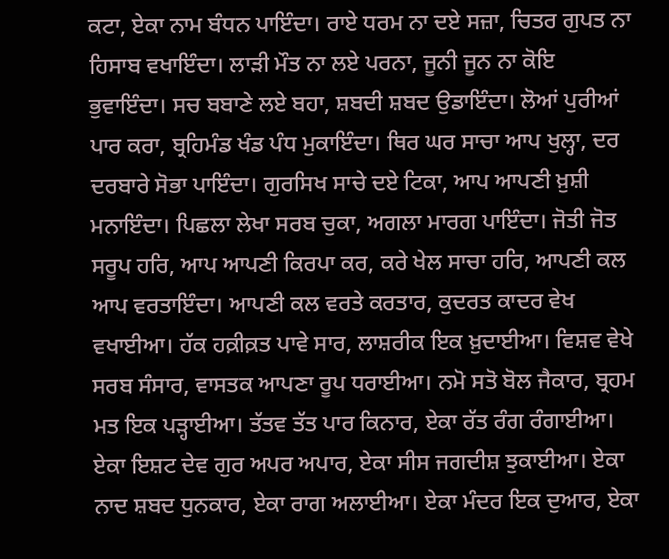ਕਟਾ, ਏਕਾ ਨਾਮ ਬੰਧਨ ਪਾਇੰਦਾ। ਰਾਏ ਧਰਮ ਨਾ ਦਏ ਸਜ਼ਾ, ਚਿਤਰ ਗੁਪਤ ਨਾ ਹਿਸਾਬ ਵਖਾਇੰਦਾ। ਲਾੜੀ ਮੌਤ ਨਾ ਲਏ ਪਰਨਾ, ਜੂਨੀ ਜੂਨ ਨਾ ਕੋਇ ਭੁਵਾਇੰਦਾ। ਸਚ ਬਬਾਣੇ ਲਏ ਬਹਾ, ਸ਼ਬਦੀ ਸ਼ਬਦ ਉਡਾਇੰਦਾ। ਲੋਆਂ ਪੁਰੀਆਂ ਪਾਰ ਕਰਾ, ਬ੍ਰਹਿਮੰਡ ਖੰਡ ਪੰਧ ਮੁਕਾਇੰਦਾ। ਥਿਰ ਘਰ ਸਾਚਾ ਆਪ ਖੁਲ੍ਹਾ, ਦਰ ਦਰਬਾਰੇ ਸੋਭਾ ਪਾਇੰਦਾ। ਗੁਰਸਿਖ ਸਾਚੇ ਦਏ ਟਿਕਾ, ਆਪ ਆਪਣੀ ਖ਼ੁਸ਼ੀ ਮਨਾਇੰਦਾ। ਪਿਛਲਾ ਲੇਖਾ ਸਰਬ ਚੁਕਾ, ਅਗਲਾ ਮਾਰਗ ਪਾਇੰਦਾ। ਜੋਤੀ ਜੋਤ ਸਰੂਪ ਹਰਿ, ਆਪ ਆਪਣੀ ਕਿਰਪਾ ਕਰ, ਕਰੇ ਖੇਲ ਸਾਚਾ ਹਰਿ, ਆਪਣੀ ਕਲ ਆਪ ਵਰਤਾਇੰਦਾ। ਆਪਣੀ ਕਲ ਵਰਤੇ ਕਰਤਾਰ, ਕੁਦਰਤ ਕਾਦਰ ਵੇਖ ਵਖਾਈਆ। ਹੱਕ ਹਕ਼ੀਕ਼ਤ ਪਾਵੇ ਸਾਰ, ਲਾਸ਼ਰੀਕ ਇਕ ਖ਼ੁਦਾਈਆ। ਵਿਸ਼ਵ ਵੇਖੇ ਸਰਬ ਸੰਸਾਰ, ਵਾਸਤਕ ਆਪਣਾ ਰੂਪ ਧਰਾਈਆ। ਨਮੋ ਸਤੋ ਬੋਲ ਜੈਕਾਰ, ਬ੍ਰਹਮ ਮਤ ਇਕ ਪੜ੍ਹਾਈਆ। ਤੱਤਵ ਤੱਤ ਪਾਰ ਕਿਨਾਰ, ਏਕਾ ਰੱਤ ਰੰਗ ਰੰਗਾਈਆ। ਏਕਾ ਇਸ਼ਟ ਦੇਵ ਗੁਰ ਅਪਰ ਅਪਾਰ, ਏਕਾ ਸੀਸ ਜਗਦੀਸ਼ ਝੁਕਾਈਆ। ਏਕਾ ਨਾਦ ਸ਼ਬਦ ਧੁਨਕਾਰ, ਏਕਾ ਰਾਗ ਅਲਾਈਆ। ਏਕਾ ਮੰਦਰ ਇਕ ਦੁਆਰ, ਏਕਾ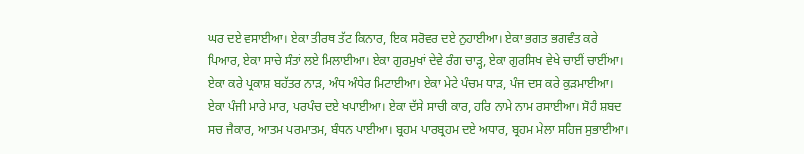ਘਰ ਦਏ ਵਸਾਈਆ। ਏਕਾ ਤੀਰਥ ਤੱਟ ਕਿਨਾਰ, ਇਕ ਸਰੋਵਰ ਦਏ ਨੁਹਾਈਆ। ਏਕਾ ਭਗਤ ਭਗਵੰਤ ਕਰੇ ਪਿਆਰ, ਏਕਾ ਸਾਚੇ ਸੰਤਾਂ ਲਏ ਮਿਲਾਈਆ। ਏਕਾ ਗੁਰਮੁਖਾਂ ਦੇਵੇ ਰੰਗ ਚਾੜ੍ਹ, ਏਕਾ ਗੁਰਸਿਖ ਵੇਖੇ ਚਾਈਂ ਚਾਈਂਆ। ਏਕਾ ਕਰੇ ਪ੍ਰਕਾਸ਼ ਬਹੱਤਰ ਨਾੜ, ਅੰਧ ਅੰਧੇਰ ਮਿਟਾਈਆ। ਏਕਾ ਮੇਟੇ ਪੰਚਮ ਧਾੜ, ਪੰਜ ਦਸ ਕਰੇ ਕੁੜਮਾਈਆ। ਏਕਾ ਪੰਜੀ ਮਾਰੇ ਮਾਰ, ਪਰਪੰਚ ਦਏ ਖਪਾਈਆ। ਏਕਾ ਦੱਸੇ ਸਾਚੀ ਕਾਰ, ਹਰਿ ਨਾਮੇ ਨਾਮ ਰਸਾਈਆ। ਸੋਹੰ ਸ਼ਬਦ ਸਚ ਜੈਕਾਰ, ਆਤਮ ਪਰਮਾਤਮ, ਬੰਧਨ ਪਾਈਆ। ਬ੍ਰਹਮ ਪਾਰਬ੍ਰਹਮ ਦਏ ਅਧਾਰ, ਬ੍ਰਹਮ ਮੇਲਾ ਸਹਿਜ ਸੁਭਾਈਆ।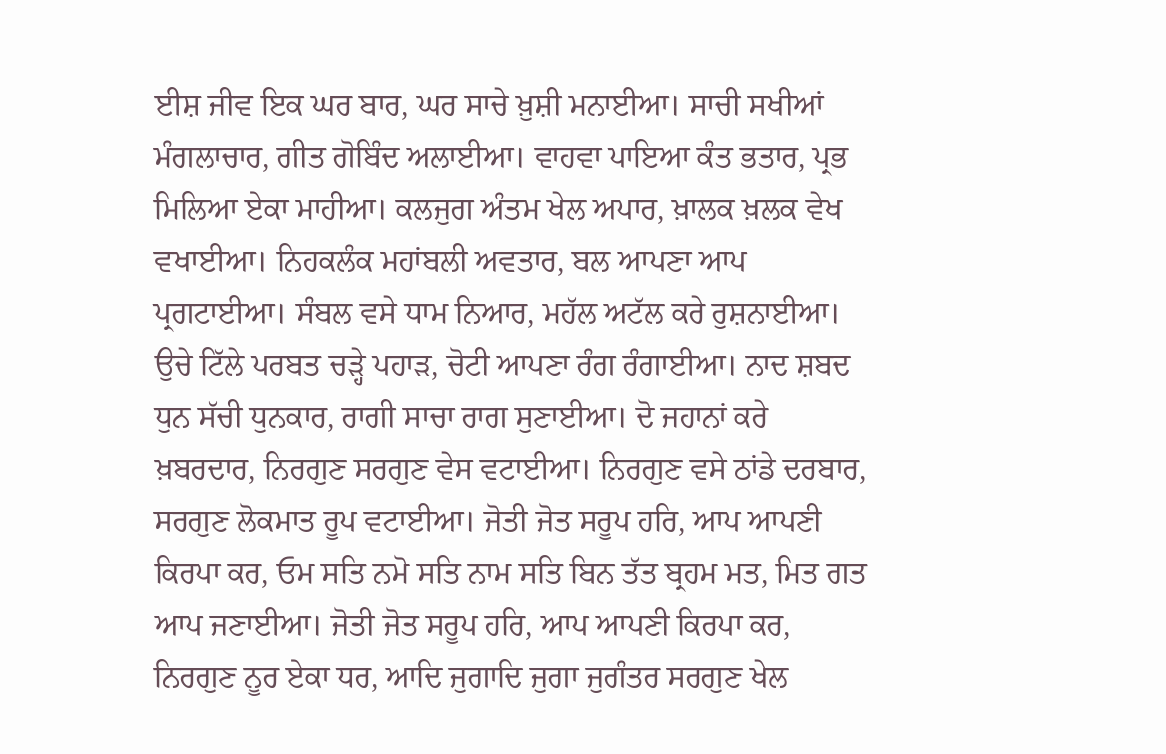ਈਸ਼ ਜੀਵ ਇਕ ਘਰ ਬਾਰ, ਘਰ ਸਾਚੇ ਖ਼ੁਸ਼ੀ ਮਨਾਈਆ। ਸਾਚੀ ਸਖੀਆਂ ਮੰਗਲਾਚਾਰ, ਗੀਤ ਗੋਬਿੰਦ ਅਲਾਈਆ। ਵਾਹਵਾ ਪਾਇਆ ਕੰਤ ਭਤਾਰ, ਪ੍ਰਭ ਮਿਲਿਆ ਏਕਾ ਮਾਹੀਆ। ਕਲਜੁਗ ਅੰਤਮ ਖੇਲ ਅਪਾਰ, ਖ਼ਾਲਕ ਖ਼ਲਕ ਵੇਖ ਵਖਾਈਆ। ਨਿਹਕਲੰਕ ਮਹਾਂਬਲੀ ਅਵਤਾਰ, ਬਲ ਆਪਣਾ ਆਪ ਪ੍ਰਗਟਾਈਆ। ਸੰਬਲ ਵਸੇ ਧਾਮ ਨਿਆਰ, ਮਹੱਲ ਅਟੱਲ ਕਰੇ ਰੁਸ਼ਨਾਈਆ। ਉਚੇ ਟਿੱਲੇ ਪਰਬਤ ਚੜ੍ਹੇ ਪਹਾੜ, ਚੋਟੀ ਆਪਣਾ ਰੰਗ ਰੰਗਾਈਆ। ਨਾਦ ਸ਼ਬਦ ਧੁਨ ਸੱਚੀ ਧੁਨਕਾਰ, ਰਾਗੀ ਸਾਚਾ ਰਾਗ ਸੁਣਾਈਆ। ਦੋ ਜਹਾਨਾਂ ਕਰੇ ਖ਼ਬਰਦਾਰ, ਨਿਰਗੁਣ ਸਰਗੁਣ ਵੇਸ ਵਟਾਈਆ। ਨਿਰਗੁਣ ਵਸੇ ਠਾਂਡੇ ਦਰਬਾਰ, ਸਰਗੁਣ ਲੋਕਮਾਤ ਰੂਪ ਵਟਾਈਆ। ਜੋਤੀ ਜੋਤ ਸਰੂਪ ਹਰਿ, ਆਪ ਆਪਣੀ ਕਿਰਪਾ ਕਰ, ਓਮ ਸਤਿ ਨਮੋ ਸਤਿ ਨਾਮ ਸਤਿ ਬਿਨ ਤੱਤ ਬ੍ਰਹਮ ਮਤ, ਮਿਤ ਗਤ ਆਪ ਜਣਾਈਆ। ਜੋਤੀ ਜੋਤ ਸਰੂਪ ਹਰਿ, ਆਪ ਆਪਣੀ ਕਿਰਪਾ ਕਰ, ਨਿਰਗੁਣ ਨੂਰ ਏਕਾ ਧਰ, ਆਦਿ ਜੁਗਾਦਿ ਜੁਗਾ ਜੁਗੰਤਰ ਸਰਗੁਣ ਖੇਲ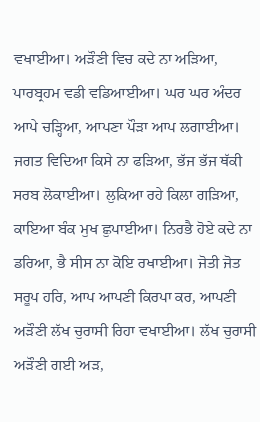ਵਖਾਈਆ। ਅੜੌਣੀ ਵਿਚ ਕਦੇ ਨਾ ਅੜਿਆ, ਪਾਰਬ੍ਰਹਮ ਵਡੀ ਵਡਿਆਈਆ। ਘਰ ਘਰ ਅੰਦਰ ਆਪੇ ਚੜ੍ਹਿਆ, ਆਪਣਾ ਪੌੜਾ ਆਪ ਲਗਾਈਆ। ਜਗਤ ਵਿਦਿਆ ਕਿਸੇ ਨਾ ਫੜਿਆ, ਭੱਜ ਭੱਜ ਥੱਕੀ ਸਰਬ ਲੋਕਾਈਆ। ਲੁਕਿਆ ਰਹੇ ਕਿਲਾ ਗੜਿਆ, ਕਾਇਆ ਬੰਕ ਮੁਖ ਛੁਪਾਈਆ। ਨਿਰਭੈ ਹੋਏ ਕਦੇ ਨਾ ਡਰਿਆ, ਭੈ ਸੀਸ ਨਾ ਕੋਇ ਰਖਾਈਆ। ਜੋਤੀ ਜੋਤ ਸਰੂਪ ਹਰਿ, ਆਪ ਆਪਣੀ ਕਿਰਪਾ ਕਰ, ਆਪਣੀ ਅੜੌਣੀ ਲੱਖ ਚੁਰਾਸੀ ਰਿਹਾ ਵਖਾਈਆ। ਲੱਖ ਚੁਰਾਸੀ ਅੜੌਣੀ ਗਈ ਅੜ,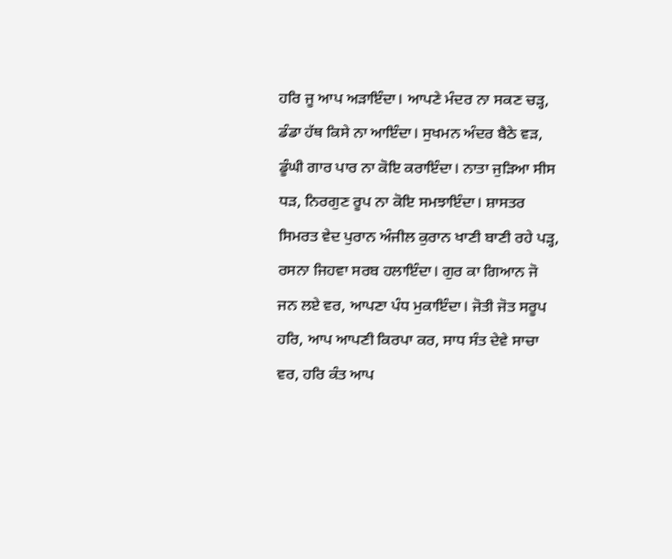ਹਰਿ ਜੂ ਆਪ ਅੜਾਇੰਦਾ। ਆਪਣੇ ਮੰਦਰ ਨਾ ਸਕਣ ਚੜ੍ਹ, ਡੰਡਾ ਹੱਥ ਕਿਸੇ ਨਾ ਆਇੰਦਾ। ਸੁਖਮਨ ਅੰਦਰ ਬੈਠੇ ਵੜ, ਡੂੰਘੀ ਗਾਰ ਪਾਰ ਨਾ ਕੋਇ ਕਰਾਇੰਦਾ। ਨਾਤਾ ਜੁੜਿਆ ਸੀਸ ਧੜ, ਨਿਰਗੁਣ ਰੂਪ ਨਾ ਕੋਇ ਸਮਝਾਇੰਦਾ। ਸ਼ਾਸਤਰ ਸਿਮਰਤ ਵੇਦ ਪੁਰਾਨ ਅੰਜੀਲ ਕੁਰਾਨ ਖਾਣੀ ਬਾਣੀ ਰਹੇ ਪੜ੍ਹ, ਰਸਨਾ ਜਿਹਵਾ ਸਰਬ ਹਲਾਇੰਦਾ। ਗੁਰ ਕਾ ਗਿਆਨ ਜੋ ਜਨ ਲਏ ਵਰ, ਆਪਣਾ ਪੰਧ ਮੁਕਾਇੰਦਾ। ਜੋਤੀ ਜੋਤ ਸਰੂਪ ਹਰਿ, ਆਪ ਆਪਣੀ ਕਿਰਪਾ ਕਰ, ਸਾਧ ਸੰਤ ਦੇਵੇ ਸਾਚਾ ਵਰ, ਹਰਿ ਕੰਤ ਆਪ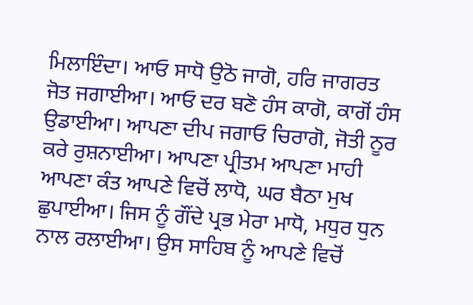ਮਿਲਾਇੰਦਾ। ਆਓ ਸਾਧੋ ਉਠੋ ਜਾਗੋ, ਹਰਿ ਜਾਗਰਤ ਜੋਤ ਜਗਾਈਆ। ਆਓ ਦਰ ਬਣੋ ਹੰਸ ਕਾਗੋ, ਕਾਗੋਂ ਹੰਸ ਉਡਾਈਆ। ਆਪਣਾ ਦੀਪ ਜਗਾਓ ਚਿਰਾਗੋ, ਜੋਤੀ ਨੂਰ ਕਰੇ ਰੁਸ਼ਨਾਈਆ। ਆਪਣਾ ਪ੍ਰੀਤਮ ਆਪਣਾ ਮਾਹੀ ਆਪਣਾ ਕੰਤ ਆਪਣੇ ਵਿਚੋਂ ਲਾਧੋ, ਘਰ ਬੈਠਾ ਮੁਖ ਛੁਪਾਈਆ। ਜਿਸ ਨੂੰ ਗੌਂਦੇ ਪ੍ਰਭ ਮੇਰਾ ਮਾਧੋ, ਮਧੁਰ ਧੁਨ ਨਾਲ ਰਲਾਈਆ। ਉਸ ਸਾਹਿਬ ਨੂੰ ਆਪਣੇ ਵਿਚੋਂ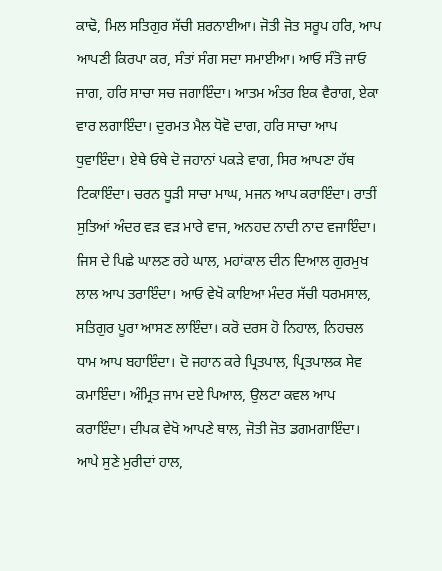ਕਾਢੋ, ਮਿਲ ਸਤਿਗੁਰ ਸੱਚੀ ਸ਼ਰਨਾਈਆ। ਜੋਤੀ ਜੋਤ ਸਰੂਪ ਹਰਿ, ਆਪ ਆਪਣੀ ਕਿਰਪਾ ਕਰ, ਸੰਤਾਂ ਸੰਗ ਸਦਾ ਸਮਾਈਆ। ਆਓ ਸੰਤੋ ਜਾਓ ਜਾਗ, ਹਰਿ ਸਾਚਾ ਸਚ ਜਗਾਇੰਦਾ। ਆਤਮ ਅੰਤਰ ਇਕ ਵੈਰਾਗ, ਏਕਾ ਵਾਰ ਲਗਾਇੰਦਾ। ਦੁਰਮਤ ਮੈਲ ਧੋਵੋ ਦਾਗ, ਹਰਿ ਸਾਚਾ ਆਪ ਧੁਵਾਇੰਦਾ। ਏਥੇ ਓਥੇ ਦੋ ਜਹਾਨਾਂ ਪਕੜੇ ਵਾਗ, ਸਿਰ ਆਪਣਾ ਹੱਥ ਟਿਕਾਇੰਦਾ। ਚਰਨ ਧੂੜੀ ਸਾਚਾ ਮਾਘ, ਮਜਨ ਆਪ ਕਰਾਇੰਦਾ। ਰਾਤੀਂ ਸੁਤਿਆਂ ਅੰਦਰ ਵੜ ਵੜ ਮਾਰੇ ਵਾਜ, ਅਨਹਦ ਨਾਦੀ ਨਾਦ ਵਜਾਇੰਦਾ। ਜਿਸ ਦੇ ਪਿਛੇ ਘਾਲਣ ਰਹੇ ਘਾਲ, ਮਹਾਂਕਾਲ ਦੀਨ ਦਿਆਲ ਗੁਰਮੁਖ ਲਾਲ ਆਪ ਤਰਾਇੰਦਾ। ਆਓ ਵੇਖੋ ਕਾਇਆ ਮੰਦਰ ਸੱਚੀ ਧਰਮਸਾਲ, ਸਤਿਗੁਰ ਪੂਰਾ ਆਸਣ ਲਾਇੰਦਾ। ਕਰੋ ਦਰਸ ਹੋ ਨਿਹਾਲ, ਨਿਹਚਲ ਧਾਮ ਆਪ ਬਹਾਇੰਦਾ। ਦੋ ਜਹਾਨ ਕਰੇ ਪ੍ਰਿਤਪਾਲ, ਪ੍ਰਿਤਪਾਲਕ ਸੇਵ ਕਮਾਇੰਦਾ। ਅੰਮ੍ਰਿਤ ਜਾਮ ਦਏ ਪਿਆਲ, ਉਲਟਾ ਕਵਲ ਆਪ ਕਰਾਇੰਦਾ। ਦੀਪਕ ਵੇਖੋ ਆਪਣੇ ਥਾਲ, ਜੋਤੀ ਜੋਤ ਡਗਮਗਾਇੰਦਾ। ਆਪੇ ਸੁਣੇ ਮੁਰੀਦਾਂ ਹਾਲ,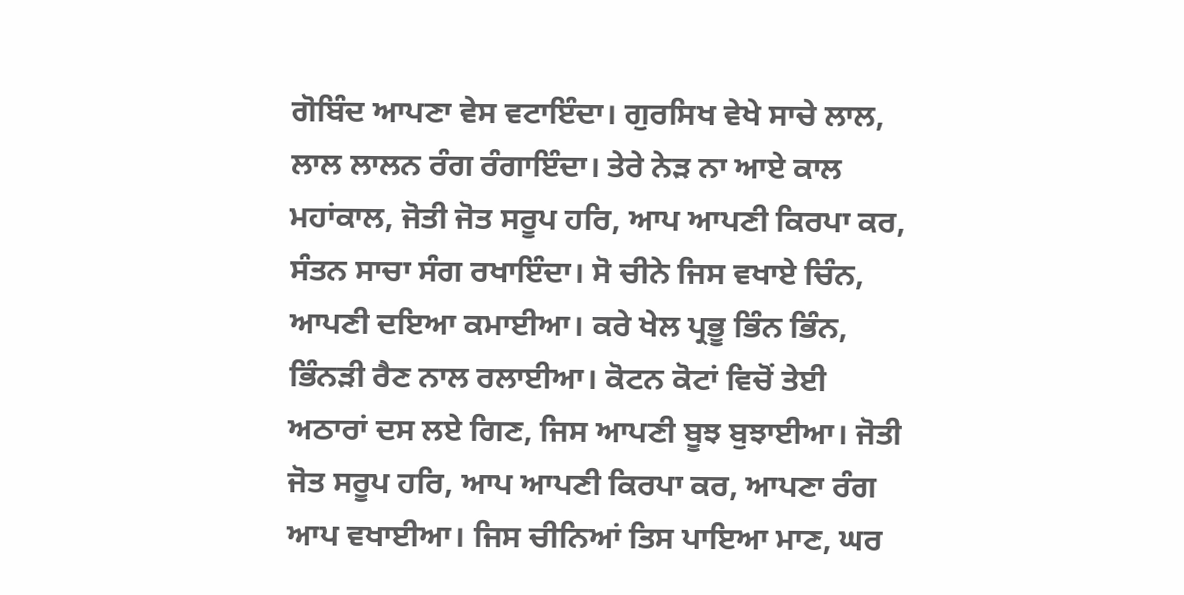ਗੋਬਿੰਦ ਆਪਣਾ ਵੇਸ ਵਟਾਇੰਦਾ। ਗੁਰਸਿਖ ਵੇਖੇ ਸਾਚੇ ਲਾਲ, ਲਾਲ ਲਾਲਨ ਰੰਗ ਰੰਗਾਇੰਦਾ। ਤੇਰੇ ਨੇੜ ਨਾ ਆਏ ਕਾਲ ਮਹਾਂਕਾਲ, ਜੋਤੀ ਜੋਤ ਸਰੂਪ ਹਰਿ, ਆਪ ਆਪਣੀ ਕਿਰਪਾ ਕਰ, ਸੰਤਨ ਸਾਚਾ ਸੰਗ ਰਖਾਇੰਦਾ। ਸੋ ਚੀਨੇ ਜਿਸ ਵਖਾਏ ਚਿੰਨ, ਆਪਣੀ ਦਇਆ ਕਮਾਈਆ। ਕਰੇ ਖੇਲ ਪ੍ਰਭੂ ਭਿੰਨ ਭਿੰਨ, ਭਿੰਨੜੀ ਰੈਣ ਨਾਲ ਰਲਾਈਆ। ਕੋਟਨ ਕੋਟਾਂ ਵਿਚੋਂ ਤੇਈ ਅਠਾਰਾਂ ਦਸ ਲਏ ਗਿਣ, ਜਿਸ ਆਪਣੀ ਬੂਝ ਬੁਝਾਈਆ। ਜੋਤੀ ਜੋਤ ਸਰੂਪ ਹਰਿ, ਆਪ ਆਪਣੀ ਕਿਰਪਾ ਕਰ, ਆਪਣਾ ਰੰਗ ਆਪ ਵਖਾਈਆ। ਜਿਸ ਚੀਨਿਆਂ ਤਿਸ ਪਾਇਆ ਮਾਣ, ਘਰ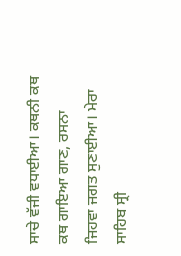ਸਾਚੇ ਵੱਜੀ ਵਧਾਈਆ। ਕਥਨੀ ਕਥ ਕਥ ਗਾਇਆ ਗਾਣ, ਰਸਨਾ ਜਿਹਵਾ ਜਗਤ ਸੁਣਾਈਆ। ਮੇਰਾ ਸਾਹਿਬ ਸ੍ਰੀ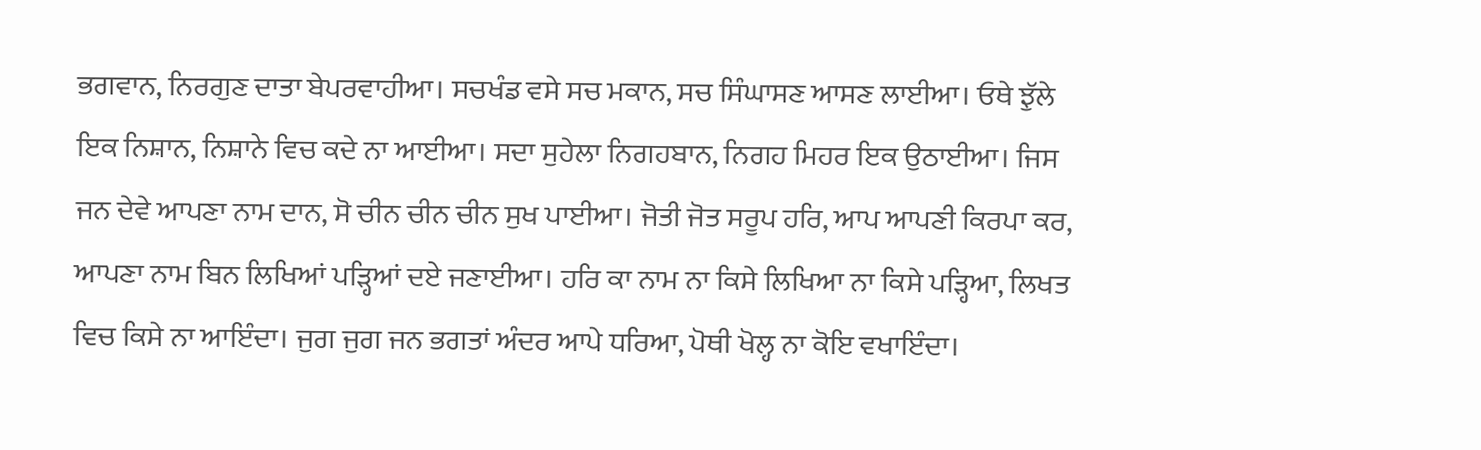ਭਗਵਾਨ, ਨਿਰਗੁਣ ਦਾਤਾ ਬੇਪਰਵਾਹੀਆ। ਸਚਖੰਡ ਵਸੇ ਸਚ ਮਕਾਨ, ਸਚ ਸਿੰਘਾਸਣ ਆਸਣ ਲਾਈਆ। ਓਥੇ ਝੁੱਲੇ ਇਕ ਨਿਸ਼ਾਨ, ਨਿਸ਼ਾਨੇ ਵਿਚ ਕਦੇ ਨਾ ਆਈਆ। ਸਦਾ ਸੁਹੇਲਾ ਨਿਗਹਬਾਨ, ਨਿਗਹ ਮਿਹਰ ਇਕ ਉਠਾਈਆ। ਜਿਸ ਜਨ ਦੇਵੇ ਆਪਣਾ ਨਾਮ ਦਾਨ, ਸੋ ਚੀਨ ਚੀਨ ਚੀਨ ਸੁਖ ਪਾਈਆ। ਜੋਤੀ ਜੋਤ ਸਰੂਪ ਹਰਿ, ਆਪ ਆਪਣੀ ਕਿਰਪਾ ਕਰ, ਆਪਣਾ ਨਾਮ ਬਿਨ ਲਿਖਿਆਂ ਪੜ੍ਹਿਆਂ ਦਏ ਜਣਾਈਆ। ਹਰਿ ਕਾ ਨਾਮ ਨਾ ਕਿਸੇ ਲਿਖਿਆ ਨਾ ਕਿਸੇ ਪੜ੍ਹਿਆ, ਲਿਖਤ ਵਿਚ ਕਿਸੇ ਨਾ ਆਇੰਦਾ। ਜੁਗ ਜੁਗ ਜਨ ਭਗਤਾਂ ਅੰਦਰ ਆਪੇ ਧਰਿਆ, ਪੋਥੀ ਖੋਲ੍ਹ ਨਾ ਕੋਇ ਵਖਾਇੰਦਾ।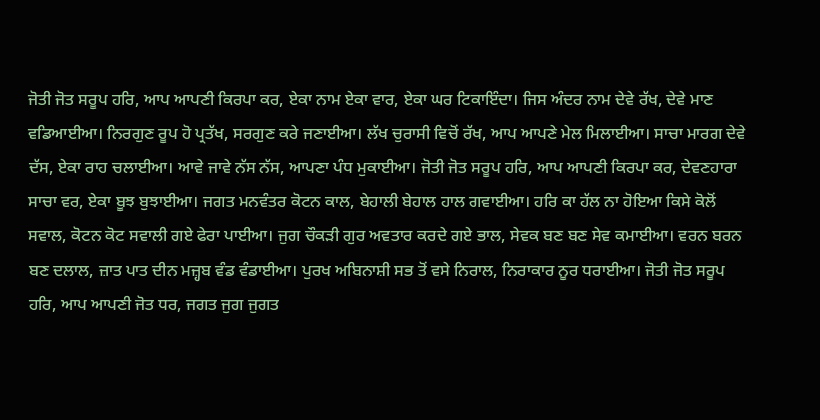ਜੋਤੀ ਜੋਤ ਸਰੂਪ ਹਰਿ, ਆਪ ਆਪਣੀ ਕਿਰਪਾ ਕਰ, ਏਕਾ ਨਾਮ ਏਕਾ ਵਾਰ, ਏਕਾ ਘਰ ਟਿਕਾਇੰਦਾ। ਜਿਸ ਅੰਦਰ ਨਾਮ ਦੇਵੇ ਰੱਖ, ਦੇਵੇ ਮਾਣ ਵਡਿਆਈਆ। ਨਿਰਗੁਣ ਰੂਪ ਹੋ ਪ੍ਰਤੱਖ, ਸਰਗੁਣ ਕਰੇ ਜਣਾਈਆ। ਲੱਖ ਚੁਰਾਸੀ ਵਿਚੋਂ ਰੱਖ, ਆਪ ਆਪਣੇ ਮੇਲ ਮਿਲਾਈਆ। ਸਾਚਾ ਮਾਰਗ ਦੇਵੇ ਦੱਸ, ਏਕਾ ਰਾਹ ਚਲਾਈਆ। ਆਵੇ ਜਾਵੇ ਨੱਸ ਨੱਸ, ਆਪਣਾ ਪੰਧ ਮੁਕਾਈਆ। ਜੋਤੀ ਜੋਤ ਸਰੂਪ ਹਰਿ, ਆਪ ਆਪਣੀ ਕਿਰਪਾ ਕਰ, ਦੇਵਣਹਾਰਾ ਸਾਚਾ ਵਰ, ਏਕਾ ਬੂਝ ਬੁਝਾਈਆ। ਜਗਤ ਮਨਵੰਤਰ ਕੋਟਨ ਕਾਲ, ਬੇਹਾਲੀ ਬੇਹਾਲ ਹਾਲ ਗਵਾਈਆ। ਹਰਿ ਕਾ ਹੱਲ ਨਾ ਹੋਇਆ ਕਿਸੇ ਕੋਲੋਂ ਸਵਾਲ, ਕੋਟਨ ਕੋਟ ਸਵਾਲੀ ਗਏ ਫੇਰਾ ਪਾਈਆ। ਜੁਗ ਚੌਕੜੀ ਗੁਰ ਅਵਤਾਰ ਕਰਦੇ ਗਏ ਭਾਲ, ਸੇਵਕ ਬਣ ਬਣ ਸੇਵ ਕਮਾਈਆ। ਵਰਨ ਬਰਨ ਬਣ ਦਲਾਲ, ਜ਼ਾਤ ਪਾਤ ਦੀਨ ਮਜ਼੍ਹਬ ਵੰਡ ਵੰਡਾਈਆ। ਪੁਰਖ ਅਬਿਨਾਸ਼ੀ ਸਭ ਤੋਂ ਵਸੇ ਨਿਰਾਲ, ਨਿਰਾਕਾਰ ਨੂਰ ਧਰਾਈਆ। ਜੋਤੀ ਜੋਤ ਸਰੂਪ ਹਰਿ, ਆਪ ਆਪਣੀ ਜੋਤ ਧਰ, ਜਗਤ ਜੁਗ ਜੁਗਤ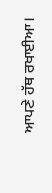ਆਪਣੇ ਹੱਥ ਰਖਾਈਆ।